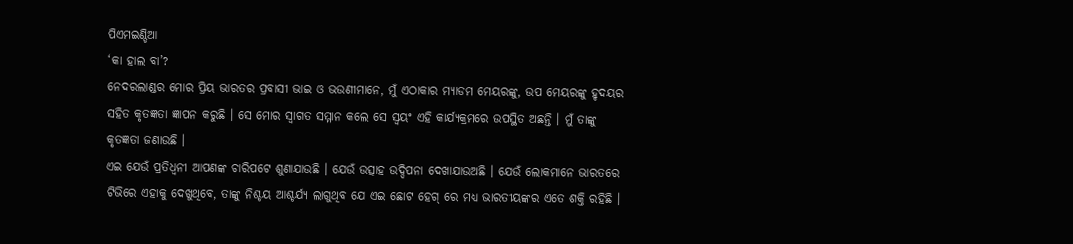ପିଏମଇଣ୍ଡିଆ
‘କା ହାଲ ବା’?
ନେଦରଲାଣ୍ଡର ମୋର ପ୍ରିୟ ଭାରତର ପ୍ରବାସୀ ଭାଇ ଓ ଭଉଣୀମାନେ, ମୁଁ ଏଠାକାର ମ୍ୟାଡମ ମେୟରଙ୍କୁ, ଉପ ମେୟରଙ୍କୁ ହୃଦୟର ସହିତ କୃତଜ୍ଞତା ଜ୍ଞାପନ କରୁଛି । ସେ ମୋର ସ୍ୱାଗତ ସମ୍ମାନ କଲେ ସେ ସ୍ୱୟଂ ଏହି କାର୍ଯ୍ୟକ୍ରମରେ ଉପସ୍ଥିତ ଅଛନ୍ତି । ମୁଁ ତାଙ୍କୁ କୃତଜ୍ଞତା ଜଣାଉଛି ।
ଏଇ ଯେଉଁ ପ୍ରତିଧ୍ୱନୀ ଆପଣଙ୍କ ଚାରିପଟେ ଶୁଣାଯାଉଛି । ଯେଉଁ ଉତ୍ସାହ ଉଦ୍ଦିପନା ଦେଖାଯାଉଅଛି । ଯେଉଁ ଲୋକମାନେ ଭାରତରେ ଟିଭିରେ ଏହାକୁ ଦେଖୁଥିବେ, ତାଙ୍କୁ ନିଶ୍ଚୟ ଆଶ୍ଚର୍ଯ୍ୟ ଲାଗୁଥିବ ଯେ ଏଇ ଛୋଟ ହେଗ୍ ରେ ମଧ୍ୟ ଭାରତୀୟଙ୍କର ଏତେ ଶକ୍ତି ରହିଛି ।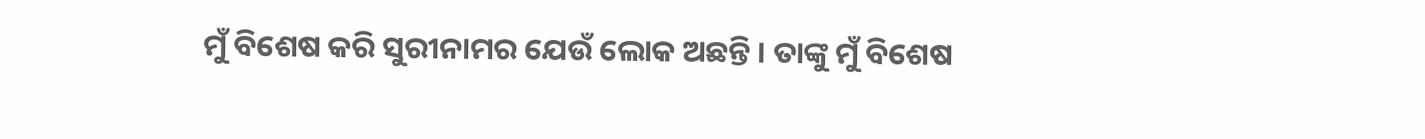ମୁଁ ବିଶେଷ କରି ସୁରୀନାମର ଯେଉଁ ଲୋକ ଅଛନ୍ତି । ତାଙ୍କୁ ମୁଁ ବିଶେଷ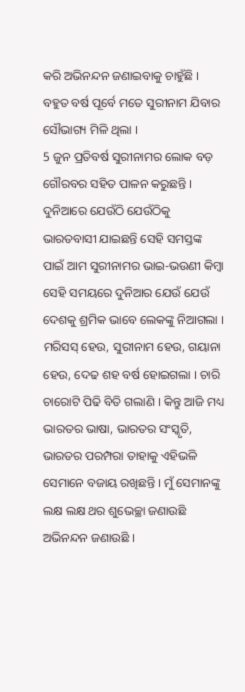କରି ଅଭିନନ୍ଦନ ଜଣାଇବାକୁ ଚାହୁଁଛି । ବହୁତ ବର୍ଷ ପୂର୍ବେ ମତେ ସୁରୀନାମ ଯିବାର ସୌଭାଗ୍ୟ ମିଳି ଥିଲା ।
5 ଜୁନ ପ୍ରତିବର୍ଷ ସୁରୀନାମର ଲୋକ ବଡ଼ ଗୌରବର ସହିତ ପାଳନ କରୁଛନ୍ତି । ଦୁନିଆରେ ଯେଉଁଠି ଯେଉଁଠିକୁ ଭାରତବାସୀ ଯାଇଛନ୍ତି ସେହି ସମସ୍ତଙ୍କ ପାଇଁ ଆମ ସୁରୀନାମର ଭାଇ-ଭଉଣୀ କିମ୍ବା ସେହି ସମୟରେ ଦୁନିଆର ଯେଉଁ ଯେଉଁ ଦେଶକୁ ଶ୍ରମିକ ଭାବେ ଲେକଙ୍କୁ ନିଆଗଲା । ମରିସସ୍ ହେଉ, ସୁରୀନାମ ହେଉ, ଗୟାନା ହେଉ, ଦେଢ ଶହ ବର୍ଷ ହୋଇଗଲା । ଚାରି ଚାରୋଟି ପିଢି ବିତି ଗଲାଣି । କିନ୍ତୁ ଆଜି ମଧ୍ୟ ଭାରତର ଭାଷା, ଭାରତର ସଂସ୍କୃତି, ଭାରତର ପରମ୍ପରା ତାହାକୁ ଏହିଭଳି ସେମାନେ ବଜାୟ ରଖିଛନ୍ତି । ମୁଁ ସେମାନଙ୍କୁ ଲକ୍ଷ ଲକ୍ଷ ଥର ଶୁଭେଚ୍ଛା ଜଣାଉଛି ଅଭିନନ୍ଦନ ଜଣାଉଛି ।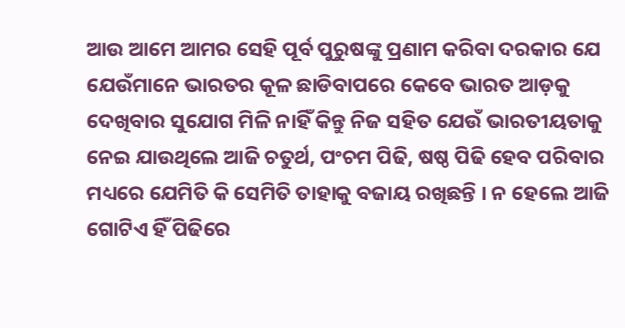ଆଉ ଆମେ ଆମର ସେହି ପୂର୍ବ ପୁରୁଷଙ୍କୁ ପ୍ରଣାମ କରିବା ଦରକାର ଯେ ଯେଉଁମାନେ ଭାରତର କୂଳ ଛାଡିବାପରେ କେବେ ଭାରତ ଆଡ଼କୁ ଦେଖିବାର ସୁଯୋଗ ମିଳି ନାହିଁ କିନ୍ତୁ ନିଜ ସହିତ ଯେଉଁ ଭାରତୀୟତାକୁ ନେଇ ଯାଉଥିଲେ ଆଜି ଚତୁର୍ଥ, ପଂଚମ ପିଢି, ଷଷ୍ଠ ପିଢି ହେବ ପରିବାର ମଧ୍ୟରେ ଯେମିତି କି ସେମିତି ତାହାକୁ ବଜାୟ ରଖିଛନ୍ତି । ନ ହେଲେ ଆଜି ଗୋଟିଏ ହିଁ ପିଢିରେ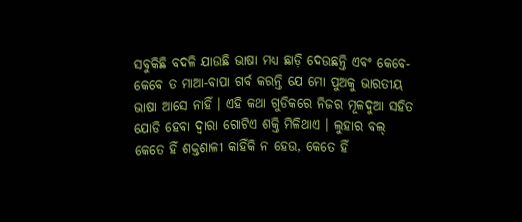ସବୁକିଛି ବଦଳି ଯାଉଛି ଭାଷା ମଧ୍ୟ ଛାଡ଼ି ଦେଉଛନ୍ତି ଏବଂ କେବେ-କେବେ ତ ମାଆ-ବାପା ଗର୍ବ କରନ୍ତି ଯେ ମୋ ପୁଅକୁ ଭାରତୀୟ ଭାଷା ଆସେ ନାହିଁ । ଏହି କଥା ଗୁଡିକରେ ନିଜର ମୂଳଦୁଆ ସହିତ ଯୋଡି ହେବା ଦ୍ୱାରା ଗୋଟିଏ ଶକ୍ତି ମିଳିଥାଏ । ଲୁହାର ବଲ୍ କେତେ ହିଁ ଶକ୍ତଶାଳୀ କାହିଁକି ନ ହେଉ, କେତେ ହିଁ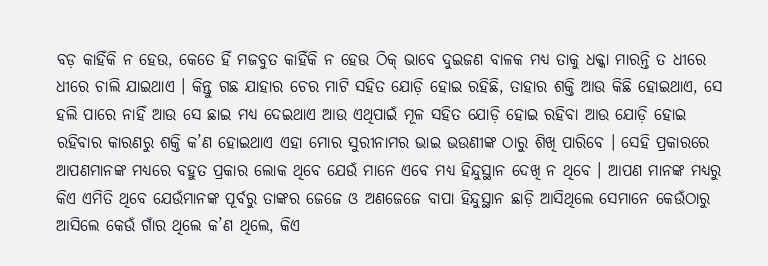ବଡ଼ କାହିଁକି ନ ହେଉ, କେତେ ହିଁ ମଜବୁତ କାହିଁକି ନ ହେଉ ଠିକ୍ ଭାବେ ଦୁଇଜଣ ବାଳକ ମଧ୍ୟ ତାକୁ ଧକ୍କା ମାରନ୍ତି ତ ଧୀରେ ଧୀରେ ଚାଲି ଯାଇଥାଏ । କିନ୍ତୁ ଗଛ ଯାହାର ଚେର ମାଟି ସହିତ ଯୋଡ଼ି ହୋଇ ରହିଛି, ତାହାର ଶକ୍ତି ଆଉ କିଛି ହୋଇଥାଏ, ସେ ହଲି ପାରେ ନାହିଁ ଆଉ ସେ ଛାଇ ମଧ୍ୟ ଦେଇଥାଏ ଆଉ ଏଥିପାଇଁ ମୂଳ ସହିତ ଯୋଡ଼ି ହୋଇ ରହିବା ଆଉ ଯୋଡ଼ି ହୋଇ ରହିବାର କାରଣରୁ ଶକ୍ତି କ’ଣ ହୋଇଥାଏ ଏହା ମୋର ସୁରୀନାମର ଭାଇ ଭଉଣୀଙ୍କ ଠାରୁ ଶିଖି ପାରିବେ । ସେହି ପ୍ରକାରରେ ଆପଣମାନଙ୍କ ମଧ୍ୟରେ ବହୁତ ପ୍ରକାର ଲୋକ ଥିବେ ଯେଉଁ ମାନେ ଏବେ ମଧ୍ୟ ହିନ୍ଦୁସ୍ଥାନ ଦେଖି ନ ଥିବେ । ଆପଣ ମାନଙ୍କ ମଧ୍ୟରୁ କିଏ ଏମିତି ଥିବେ ଯେଉଁମାନଙ୍କ ପୂର୍ବରୁ ତାଙ୍କର ଜେଜେ ଓ ଅଣଜେଜେ ବାପା ହିନ୍ଦୁସ୍ଥାନ ଛାଡ଼ି ଆସିଥିଲେ ସେମାନେ କେଉଁଠାରୁ ଆସିଲେ କେଉଁ ଗାଁର ଥିଲେ କ’ଣ ଥିଲେ, କିଏ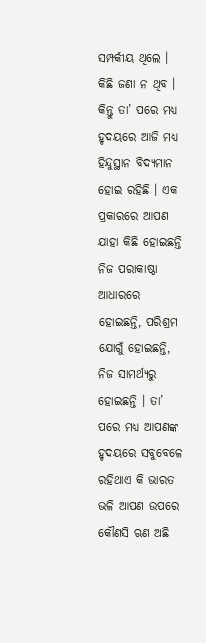ସମ୍ପର୍କୀୟ ଥିଲେ । କିଛି ଜଣା ନ ଥିବ । କିନ୍ତୁ ତା’ ପରେ ମଧ୍ୟ ହୃଦୟରେ ଆଜି ମଧ୍ୟ ହିନ୍ଦୁସ୍ଥାନ ବିଦ୍ୟମାନ ହୋଇ ରହିଛି । ଏକ ପ୍ରକାରରେ ଆପଣ ଯାହା କିଛି ହୋଇଛନ୍ତି ନିଜ ପରାକାଷ୍ଠା ଆଧାରରେ ହୋଇଛନ୍ତି, ପରିଶ୍ରମ ଯୋଗୁଁ ହୋଇଛନ୍ତି, ନିଜ ସାମର୍ଥ୍ୟରୁ ହୋଇଛନ୍ତି । ତା’ ପରେ ମଧ୍ୟ ଆପଣଙ୍କ ହୃଦୟରେ ସବୁବେଳେ ରହିଥାଏ କି ଭାରତ ଭଳି ଆପଣ ଉପରେ କୌଣସି ଋଣ ଅଛି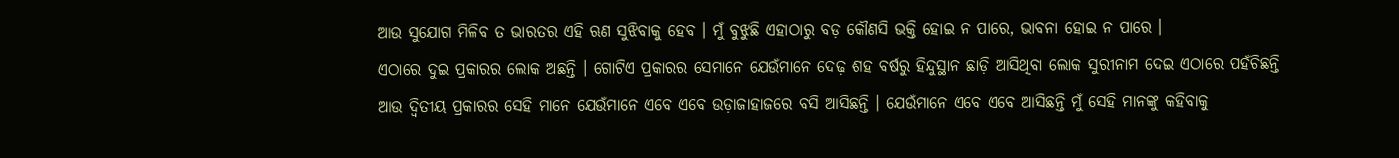ଆଉ ସୁଯୋଗ ମିଳିବ ତ ଭାରତର ଏହି ଋଣ ସୁଝିବାକୁ ହେବ । ମୁଁ ବୁଝୁଛି ଏହାଠାରୁ ବଡ଼ କୌଣସି ଭକ୍ତି ହୋଇ ନ ପାରେ, ଭାବନା ହୋଇ ନ ପାରେ ।
ଏଠାରେ ଦୁଇ ପ୍ରକାରର ଲୋକ ଅଛନ୍ତି । ଗୋଟିଏ ପ୍ରକାରର ସେମାନେ ଯେଉଁମାନେ ଦେଢ଼ ଶହ ବର୍ଷରୁ ହିନ୍ଦୁସ୍ଥାନ ଛାଡ଼ି ଆସିଥିବା ଲୋକ ସୁରୀନାମ ଦେଇ ଏଠାରେ ପହଁଚିଛନ୍ତି ଆଉ ଦ୍ୱିତୀୟ ପ୍ରକାରର ସେହି ମାନେ ଯେଉଁମାନେ ଏବେ ଏବେ ଉଡ଼ାଜାହାଜରେ ବସି ଆସିଛନ୍ତି । ଯେଉଁମାନେ ଏବେ ଏବେ ଆସିଛନ୍ତି ମୁଁ ସେହି ମାନଙ୍କୁ କହିବାକୁ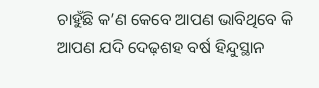ଚାହୁଁଛି କ’ଣ କେବେ ଆପଣ ଭାବିଥିବେ କି ଆପଣ ଯଦି ଦେଢ଼ଶହ ବର୍ଷ ହିନ୍ଦୁସ୍ଥାନ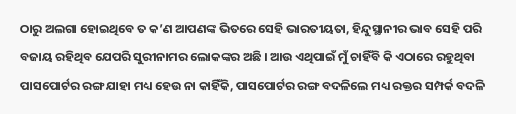ଠାରୁ ଅଲଗା ହୋଇଥିବେ ତ କ’ଣ ଆପଣଙ୍କ ଭିତରେ ସେହି ଭାରତୀୟତା, ହିନ୍ଦୁସ୍ଥାନୀର ଭାବ ସେହି ପରି ବଜାୟ ରହିଥିବ ଯେପରି ସୁରୀନାମର ଲୋକଙ୍କର ଅଛି । ଆଉ ଏଥିପାଇଁ ମୁଁ ଚାହିଁବି କି ଏଠାରେ ରହୁଥିବା ପାସପୋର୍ଟର ରଙ୍ଗ ଯାହା ମଧ୍ୟ ହେଉ ନା କାହିଁକି, ପାସପୋର୍ଟର ରଙ୍ଗ ବଦଳିଲେ ମଧ୍ୟ ରକ୍ତର ସମ୍ପର୍କ ବଦଳି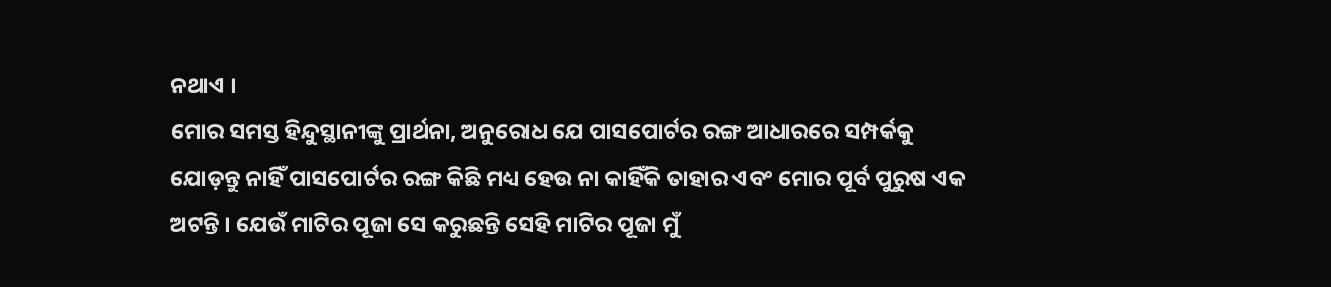ନଥାଏ ।
ମୋର ସମସ୍ତ ହିନ୍ଦୁସ୍ଥାନୀଙ୍କୁ ପ୍ରାର୍ଥନା, ଅନୁରୋଧ ଯେ ପାସପୋର୍ଟର ରଙ୍ଗ ଆଧାରରେ ସମ୍ପର୍କକୁ ଯୋଡ଼ନ୍ତୁ ନାହିଁ ପାସପୋର୍ଟର ରଙ୍ଗ କିଛି ମଧ୍ୟ ହେଉ ନା କାହିଁକି ତାହାର ଏବଂ ମୋର ପୂର୍ବ ପୁରୁଷ ଏକ ଅଟନ୍ତି । ଯେଉଁ ମାଟିର ପୂଜା ସେ କରୁଛନ୍ତି ସେହି ମାଟିର ପୂଜା ମୁଁ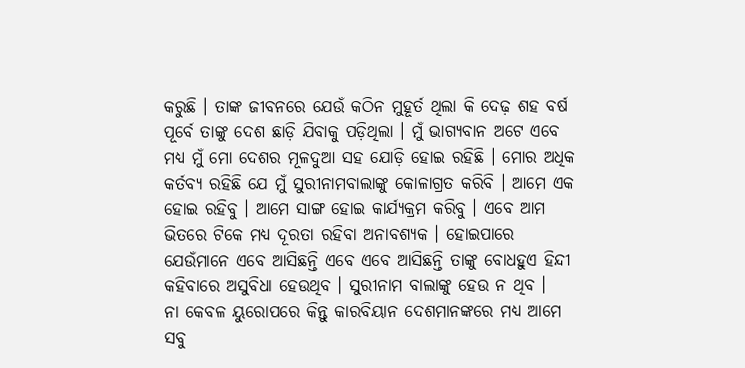କରୁଛି । ତାଙ୍କ ଜୀବନରେ ଯେଉଁ କଠିନ ମୁହୂର୍ତ ଥିଲା କି ଦେଢ଼ ଶହ ବର୍ଷ ପୂର୍ବେ ତାଙ୍କୁ ଦେଶ ଛାଡ଼ି ଯିବାକୁ ପଡ଼ିଥିଲା । ମୁଁ ଭାଗ୍ୟବାନ ଅଟେ ଏବେ ମଧ୍ୟ ମୁଁ ମୋ ଦେଶର ମୂଳଦୁଆ ସହ ଯୋଡ଼ି ହୋଇ ରହିଛି । ମୋର ଅଧିକ କର୍ତବ୍ୟ ରହିଛି ଯେ ମୁଁ ସୁରୀନାମବାଲାଙ୍କୁ କୋଳାଗ୍ରତ କରିବି । ଆମେ ଏକ ହୋଇ ରହିବୁ । ଆମେ ସାଙ୍ଗ ହୋଇ କାର୍ଯ୍ୟକ୍ରମ କରିବୁ । ଏବେ ଆମ ଭିତରେ ଟିକେ ମଧ୍ୟ ଦୂରତା ରହିବା ଅନାବଶ୍ୟକ । ହୋଇପାରେ ଯେଉଁମାନେ ଏବେ ଆସିଛନ୍ତି ଏବେ ଏବେ ଆସିଛନ୍ତି ତାଙ୍କୁ ବୋଧହୁଏ ହିନ୍ଦୀ କହିବାରେ ଅସୁବିଧା ହେଉଥିବ । ସୁରୀନାମ ବାଲାଙ୍କୁ ହେଉ ନ ଥିବ ।
ନା କେବଳ ୟୁରୋପରେ କିନ୍ତୁ କାରବିୟାନ ଦେଶମାନଙ୍କରେ ମଧ୍ୟ ଆମେ ସବୁ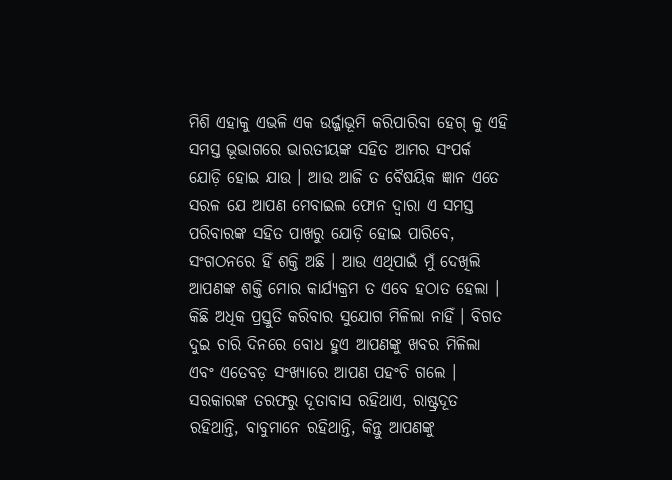ମିଶି ଏହାକୁ ଏଭଳି ଏକ ଉର୍ଜ୍ଜାଭୂମି କରିପାରିବା ହେଗ୍ କୁ ଏହି ସମସ୍ତ ଭୂଭାଗରେ ଭାରତୀୟଙ୍କ ସହିତ ଆମର ସଂପର୍କ ଯୋଡ଼ି ହୋଇ ଯାଉ । ଆଉ ଆଜି ତ ବୈଷୟିକ ଜ୍ଞାନ ଏତେ ସରଳ ଯେ ଆପଣ ମେବାଇଲ ଫୋନ ଦ୍ୱାରା ଏ ସମସ୍ତ ପରିବାରଙ୍କ ସହିତ ପାଖରୁ ଯୋଡ଼ି ହୋଇ ପାରିବେ, ସଂଗଠନରେ ହିଁ ଶକ୍ତି ଅଛି । ଆଉ ଏଥିପାଇଁ ମୁଁ ଦେଖିଲି ଆପଣଙ୍କ ଶକ୍ତି ମୋର କାର୍ଯ୍ୟକ୍ରମ ତ ଏବେ ହଠାତ ହେଲା । କିଛି ଅଧିକ ପ୍ରସ୍ତୁତି କରିବାର ସୁଯୋଗ ମିଳିଲା ନାହିଁ । ବିଗତ ଦୁଇ ଚାରି ଦିନରେ ବୋଧ ହୁଏ ଆପଣଙ୍କୁ ଖବର ମିଳିଲା ଏବଂ ଏତେବଡ଼ ସଂଖ୍ୟାରେ ଆପଣ ପହଂଚି ଗଲେ । ସରକାରଙ୍କ ତରଫରୁ ଦୂତାବାସ ରହିଥାଏ, ରାଷ୍ଟ୍ରଦୂତ ରହିଥାନ୍ତି, ବାବୁମାନେ ରହିଥାନ୍ତି, କିନ୍ତୁ ଆପଣଙ୍କୁ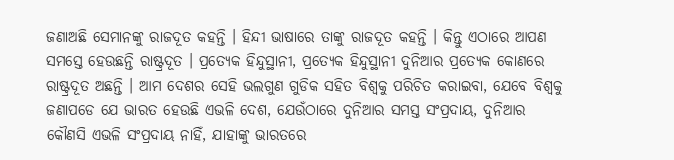ଜଣାଅଛି ସେମାନଙ୍କୁ ରାଜଦୂତ କହନ୍ତି । ହିନ୍ଦୀ ଭାଷାରେ ତାଙ୍କୁ ରାଜଦୂତ କହନ୍ତି । କିନ୍ତୁ ଏଠାରେ ଆପଣ ସମସ୍ତେ ହେଉଛନ୍ତି ରାଷ୍ଟ୍ରଦୂତ । ପ୍ରତ୍ୟେକ ହିନ୍ଦୁସ୍ଥାନୀ, ପ୍ରତ୍ୟେକ ହିନ୍ଦୁସ୍ଥାନୀ ଦୁନିଆର ପ୍ରତ୍ୟେକ କୋଣରେ ରାଷ୍ଟ୍ରଦୂତ ଅଛନ୍ତି । ଆମ ଦେଶର ସେହି ଭଲଗୁଣ ଗୁଡିକ ସହିତ ବିଶ୍ୱକୁ ପରିଚିତ କରାଇବା, ଯେବେ ବିଶ୍ୱକୁ ଜଣାପଡେ ଯେ ଭାରତ ହେଉଛି ଏଭଳି ଦେଶ, ଯେଉଁଠାରେ ଦୁନିଆର ସମସ୍ତ ସଂପ୍ରଦାୟ, ଦୁନିଆର କୌଣସି ଏଭଳି ସଂପ୍ରଦାୟ ନାହିଁ, ଯାହାଙ୍କୁ ଭାରତରେ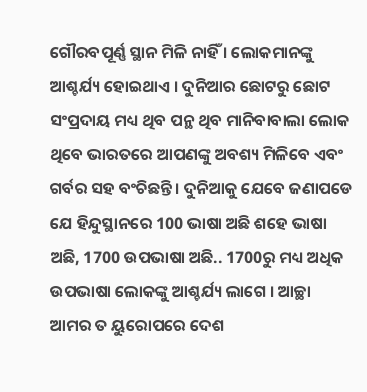ଗୌରବପୂର୍ଣ୍ଣ ସ୍ଥାନ ମିଳି ନାହିଁ । ଲୋକମାନଙ୍କୁ ଆଶ୍ଚର୍ଯ୍ୟ ହୋଇଥାଏ । ଦୁନିଆର ଛୋଟରୁ ଛୋଟ ସଂପ୍ରଦାୟ ମଧ୍ୟ ଥିବ ପନ୍ଥ ଥିବ ମାନିବାବାଲା ଲୋକ ଥିବେ ଭାରତରେ ଆପଣଙ୍କୁ ଅବଶ୍ୟ ମିଳିବେ ଏବଂ ଗର୍ବର ସହ ବଂଚିଛନ୍ତି । ଦୁନିଆକୁ ଯେବେ ଜଣାପଡେ ଯେ ହିନ୍ଦୁସ୍ଥାନରେ 100 ଭାଷା ଅଛି ଶହେ ଭାଷା ଅଛି, 1700 ଉପଭାଷା ଅଛି.. 1700ରୁ ମଧ୍ୟ ଅଧିକ ଉପଭାଷା ଲୋକଙ୍କୁ ଆଶ୍ଚର୍ଯ୍ୟ ଲାଗେ । ଆଚ୍ଛା ଆମର ତ ୟୁରୋପରେ ଦେଶ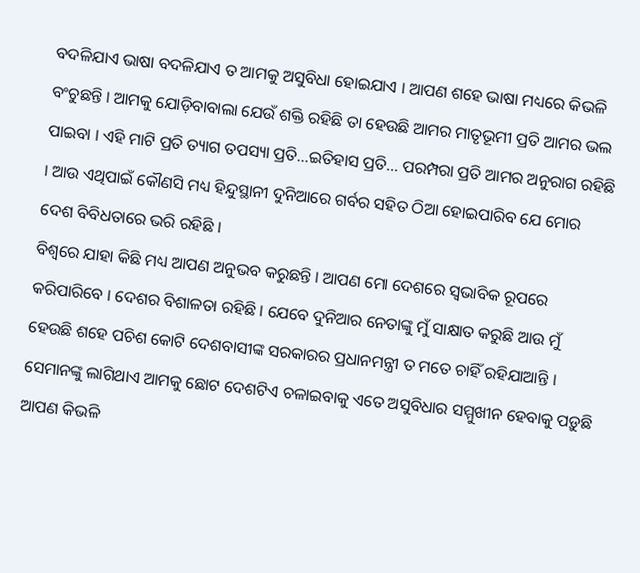ବଦଳିଯାଏ ଭାଷା ବଦଳିଯାଏ ତ ଆମକୁ ଅସୁବିଧା ହୋଇଯାଏ । ଆପଣ ଶହେ ଭାଷା ମଧ୍ୟରେ କିଭଳି ବଂଚୁଛନ୍ତି । ଆମକୁ ଯୋଡ଼ିବାବାଲା ଯେଉଁ ଶକ୍ତି ରହିଛି ତା ହେଉଛି ଆମର ମାତୃଭୂମୀ ପ୍ରତି ଆମର ଭଲ ପାଇବା । ଏହି ମାଟି ପ୍ରତି ତ୍ୟାଗ ତପସ୍ୟା ପ୍ରତି…ଇତିହାସ ପ୍ରତି… ପରମ୍ପରା ପ୍ରତି ଆମର ଅନୁରାଗ ରହିଛି । ଆଉ ଏଥିପାଇଁ କୌଣସି ମଧ୍ୟ ହିନ୍ଦୁସ୍ଥାନୀ ଦୁନିଆରେ ଗର୍ବର ସହିତ ଠିଆ ହୋଇପାରିବ ଯେ ମୋର ଦେଶ ବିବିଧତାରେ ଭରି ରହିଛି ।
ବିଶ୍ୱରେ ଯାହା କିଛି ମଧ୍ୟ ଆପଣ ଅନୁଭବ କରୁଛନ୍ତି । ଆପଣ ମୋ ଦେଶରେ ସ୍ୱଭାବିକ ରୂପରେ କରିପାରିବେ । ଦେଶର ବିଶାଳତା ରହିଛି । ଯେବେ ଦୁନିଆର ନେତାଙ୍କୁ ମୁଁ ସାକ୍ଷାତ କରୁଛି ଆଉ ମୁଁ ହେଉଛି ଶହେ ପଚିଶ କୋଟି ଦେଶବାସୀଙ୍କ ସରକାରର ପ୍ରଧାନମନ୍ତ୍ରୀ ତ ମତେ ଚାହିଁ ରହିଯାଆନ୍ତି । ସେମାନଙ୍କୁ ଲାଗିଥାଏ ଆମକୁ ଛୋଟ ଦେଶଟିଏ ଚଳାଇବାକୁ ଏତେ ଅସୁବିଧାର ସମ୍ମୁଖୀନ ହେବାକୁ ପଡ଼ୁଛି ଆପଣ କିଭଳି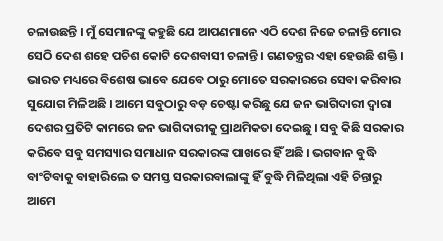ଚଳାଉଛନ୍ତି । ମୁଁ ସେମାନଙ୍କୁ କହୁଛି ଯେ ଆପଣମାନେ ଏଠି ଦେଶ ନିଜେ ଚଳାନ୍ତି ମୋର ସେଠି ଦେଶ ଶହେ ପଚିଶ କୋଟି ଦେଶବାସୀ ଚଳାନ୍ତି । ଗଣତନ୍ତ୍ରର ଏହା ହେଉଛି ଶକ୍ତି । ଭାରତ ମଧ୍ୟରେ ବିଶେଷ ଭାବେ ଯେବେ ଠାରୁ ମୋତେ ସରକାରରେ ସେବା କରିବାର ସୁଯୋଗ ମିଳିଅଛି । ଆମେ ସବୁଠାରୁ ବଡ଼ ଚେଷ୍ଟା କରିଛୁ ଯେ ଜନ ଭାଗିଦାରୀ ଦ୍ୱାରା ଦେଶର ପ୍ରତିଟି କାମରେ ଜନ ଭାଗିଦାରୀକୁ ପ୍ରାଥମିକତା ଦେଇଛୁ । ସବୁ କିଛି ସରକାର କରିବେ ସବୁ ସମସ୍ୟାର ସମାଧାନ ସରକାରଙ୍କ ପାଖରେ ହିଁ ଅଛି । ଭଗବାନ ବୁଦ୍ଧି ବାଂଟିବାକୁ ବାହାରିଲେ ତ ସମସ୍ତ ସରକାରବାଲାଙ୍କୁ ହିଁ ବୁଦ୍ଧି ମିଳିଥିଲା ଏହି ଚିନ୍ତାରୁ ଆମେ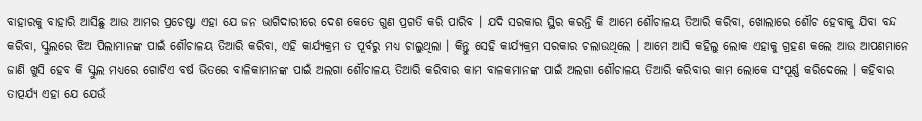ବାହାରକୁ ବାହାରି ଆସିଛୁ ଆଉ ଆମର ପ୍ରଚେଷ୍ଟା ଏହା ଯେ ଜନ ଭାଗିଦାରୀରେ ଦେଶ କେତେ ଗୁଣ ପ୍ରଗତି କରି ପାରିବ । ଯଦି ସରକାର ସ୍ଥିର କରନ୍ତି କି ଆମେ ଶୌଚାଳୟ ତିଆରି କରିବା, ଖୋଲାରେ ଶୌଚ ହେବାକୁ ଯିବା ବନ୍ଦ କରିବା, ସ୍କୁଲରେ ଝିଅ ପିଲାମାନଙ୍କ ପାଇଁ ଶୌଚାଳୟ ତିଆରି କରିବା, ଏହି କାର୍ଯ୍ୟକ୍ରମ ତ ପୂର୍ବରୁ ମଧ୍ୟ ଚାଲୁଥିଲା । କିନ୍ତୁ ସେହି କାର୍ଯ୍ୟକ୍ରମ ସରକାର ଚଲାଉଥିଲେ । ଆମେ ଆସି କହିଲୁ ଲୋକ ଏହାକୁ ଗ୍ରହଣ କଲେ ଆଉ ଆପଣମାନେ ଜାଣି ଖୁସି ହେବ କି ସ୍କୁଲ ମଧ୍ୟରେ ଗୋଟିଏ ବର୍ଷ ଭିତରେ ବାଳିକାମାନଙ୍କ ପାଇଁ ଅଲଗା ଶୌଚାଳୟ ତିଆରି କରିବାର କାମ ବାଳକମାନଙ୍କ ପାଇଁ ଅଲଗା ଶୌଚାଳୟ ତିଆରି କରିବାର କାମ ଲୋକେ ସଂପୂର୍ଣ୍ଣ କରିଦେଲେ । କହିବାର ତାତ୍ପର୍ଯ୍ୟ ଏହା ଯେ ଯେଉଁ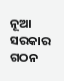ନୂଆ ସରକାର ଗଠନ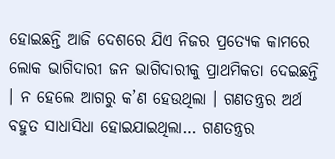ହୋଇଛନ୍ତି ଆଜି ଦେଶରେ ଯିଏ ନିଜର ପ୍ରତ୍ୟେକ କାମରେ ଲୋକ ଭାଗିଦାରୀ ଜନ ଭାଗିଦାରୀକୁ ପ୍ରାଥମିକତା ଦେଇଛନ୍ତି । ନ ହେଲେ ଆଗରୁ କ’ଣ ହେଉଥିଲା । ଗଣତନ୍ତ୍ରର ଅର୍ଥ ବହୁତ ସାଧାସିଧା ହୋଇଯାଇଥିଲା… ଗଣତନ୍ତ୍ରର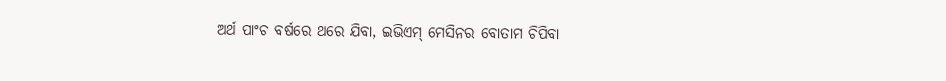ଅର୍ଥ ପାଂଚ ବର୍ଷରେ ଥରେ ଯିବା, ଇଭିଏମ୍ ମେସିନର ବୋତାମ ଚିପିବା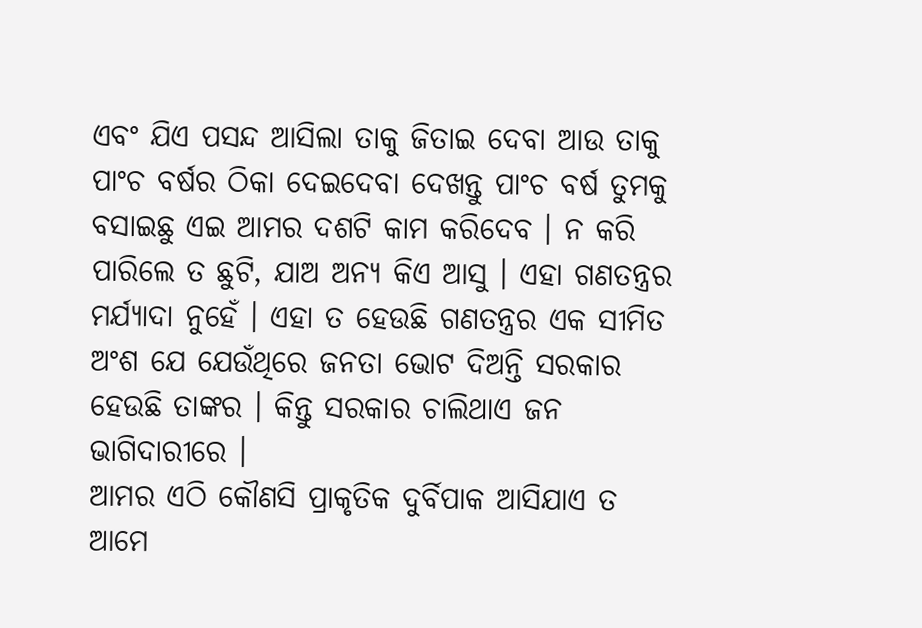ଏବଂ ଯିଏ ପସନ୍ଦ ଆସିଲା ତାକୁ ଜିତାଇ ଦେବା ଆଉ ତାକୁ ପାଂଚ ବର୍ଷର ଠିକା ଦେଇଦେବା ଦେଖନ୍ତୁ ପାଂଚ ବର୍ଷ ତୁମକୁ ବସାଇଛୁ ଏଇ ଆମର ଦଶଟି କାମ କରିଦେବ । ନ କରି ପାରିଲେ ତ ଛୁଟି, ଯାଅ ଅନ୍ୟ କିଏ ଆସୁ । ଏହା ଗଣତନ୍ତ୍ରର ମର୍ଯ୍ୟାଦା ନୁହେଁ । ଏହା ତ ହେଉଛି ଗଣତନ୍ତ୍ରର ଏକ ସୀମିତ ଅଂଶ ଯେ ଯେଉଁଥିରେ ଜନତା ଭୋଟ ଦିଅନ୍ତି ସରକାର ହେଉଛି ତାଙ୍କର । କିନ୍ତୁ ସରକାର ଚାଲିଥାଏ ଜନ ଭାଗିଦାରୀରେ ।
ଆମର ଏଠି କୌଣସି ପ୍ରାକୃତିକ ଦୁର୍ବିପାକ ଆସିଯାଏ ତ ଆମେ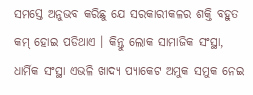ସମସ୍ତେ ଅନୁଭବ କରିଛୁ ଯେ ସରକାରୀକଳର ଶକ୍ତି ବହୁତ କମ୍ ହୋଇ ପଡିଥାଏ । କିନ୍ତୁ ଲୋକ ସାମାଜିକ ସଂସ୍ଥା, ଧାର୍ମିକ ସଂସ୍ଥା ଏଭଳି ଖାଦ୍ୟ ପ୍ୟାକେଟ ଅମୁକ ସମୁକ ନେଇ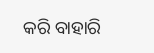କରି ବାହାରି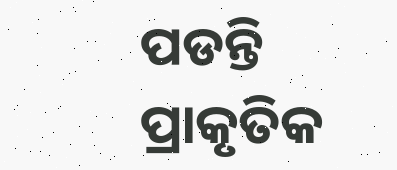ପଡନ୍ତି ପ୍ରାକୃତିକ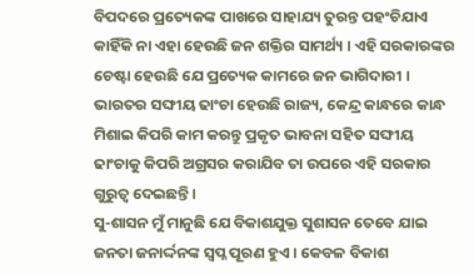ବିପଦରେ ପ୍ରତ୍ୟେକଙ୍କ ପାଖରେ ସାହାଯ୍ୟ ତୁରନ୍ତ ପହଂଚିଯାଏ କାହିଁକି ନା ଏହା ହେଉଛି ଜନ ଶକ୍ତିର ସାମର୍ଥ୍ୟ । ଏହି ସରକାରଙ୍କର ଚେଷ୍ଟା ହେଉଛି ଯେ ପ୍ରତ୍ୟେକ କାମରେ ଜନ ଭାଗିଦାରୀ । ଭାରତର ସଙ୍ଘୀୟ ଢାଂଚା ହେଉଛି ରାଜ୍ୟ, କେନ୍ଦ୍ର କାନ୍ଧରେ କାନ୍ଧ ମିଶାଇ କିପରି କାମ କରନ୍ତୁ ପ୍ରକୃତ ଭାବନା ସହିତ ସଙ୍ଘୀୟ ଢାଂଚାକୁ କିପରି ଅଗ୍ରସର କରାଯିବ ତା ଉପରେ ଏହି ସରକାର ଗୁରୁତ୍ୱ ଦେଇଛନ୍ତି ।
ସୁ-ଶାସନ ମୁଁ ମାନୁଛି ଯେ ବିକାଶଯୁକ୍ତ ସୁଶାସନ ତେବେ ଯାଇ ଜନତା ଜନାର୍ଦ୍ଦନଙ୍କ ସ୍ୱପ୍ନ ପୂରଣ ହୁଏ । କେବଳ ବିକାଶ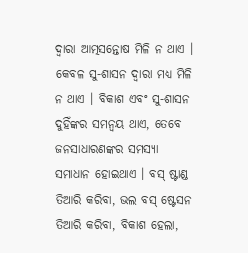ଦ୍ୱାରା ଆତ୍ମସନ୍ତୋଷ ମିଳି ନ ଥାଏ । କେବଳ ସୁ-ଶାସନ ଦ୍ୱାରା ମଧ୍ୟ ମିଳି ନ ଥାଏ । ବିକାଶ ଏବଂ ସୁ-ଶାସନ ଦୁହିଁଙ୍କର ସମନ୍ୱୟ ଥାଏ, ତେବେ ଜନସାଧାରଣଙ୍କର ସମସ୍ୟା ସମାଧାନ ହୋଇଥାଏ । ବସ୍ ଷ୍ଟାଣ୍ଡ ତିଆରି କରିବା, ଭଲ ବସ୍ ଷ୍ଟେସନ ତିଆରି କରିବା, ବିକାଶ ହେଲା,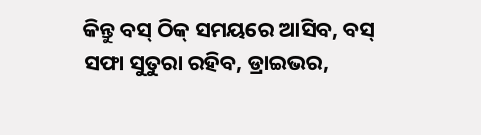କିନ୍ତୁ ବସ୍ ଠିକ୍ ସମୟରେ ଆସିବ, ବସ୍ ସଫା ସୁତୁରା ରହିବ, ଡ୍ରାଇଭର,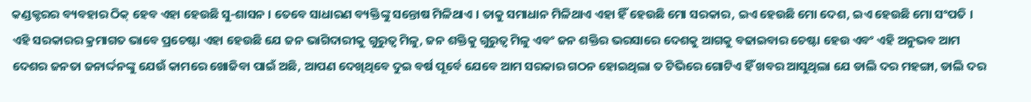କଣ୍ଡକ୍ଟରର ବ୍ୟବହାର ଠିକ୍ ହେବ ଏହା ହେଉଛି ସୁ-ଶାସନ । ତେବେ ସାଧାରଣ ବ୍ୟକ୍ତିଙ୍କୁ ସନ୍ତୋଷ ମିଳିଥାଏ । ତାକୁ ସମାଧାନ ମିଳିଥାଏ ଏହା ହିଁ ହେଉଛି ମୋ ସରକାର, ଇଏ ହେଉଛି ମୋ ଦେଶ, ଇଏ ହେଉଛି ମୋ ସଂପତି । ଏହି ସରକାରର କ୍ରମାଗତ ଭାବେ ପ୍ରଚେଷ୍ଟା ଏହା ହେଉଛି ଯେ ଜନ ଭାଗିଦାରୀକୁ ଗୁରୁତ୍ୱ ମିଳୁ, ଜନ ଶକ୍ତିକୁ ଗୁରୁତ୍ୱ ମିଳୁ ଏବଂ ଜନ ଶକ୍ତିର ଭରସାରେ ଦେଶକୁ ଆଗକୁ ବଢାଇବାର ଚେଷ୍ଟା ହେଉ ଏବଂ ଏହି ଅନୁଭବ ଆମ ଦେଶର ଜନତା ଜନାର୍ଦ୍ଦନଙ୍କୁ ଯେଉଁ କାମରେ ଖୋଜିବା ପାଇଁ ଅଛି, ଆପଣ ଦେଖିଥିବେ ଦୁଇ ବର୍ଷ ପୂର୍ବେ ଯେବେ ଆମ ସରକାର ଗଠନ ହୋଇଥିଲା ତ ଟିଭିରେ ଗୋଟିଏ ହିଁ ଖବର ଆସୁଥିଲା ଯେ ଡାଲି ଦର ମହଙ୍ଗା, ଡାଲି ଦର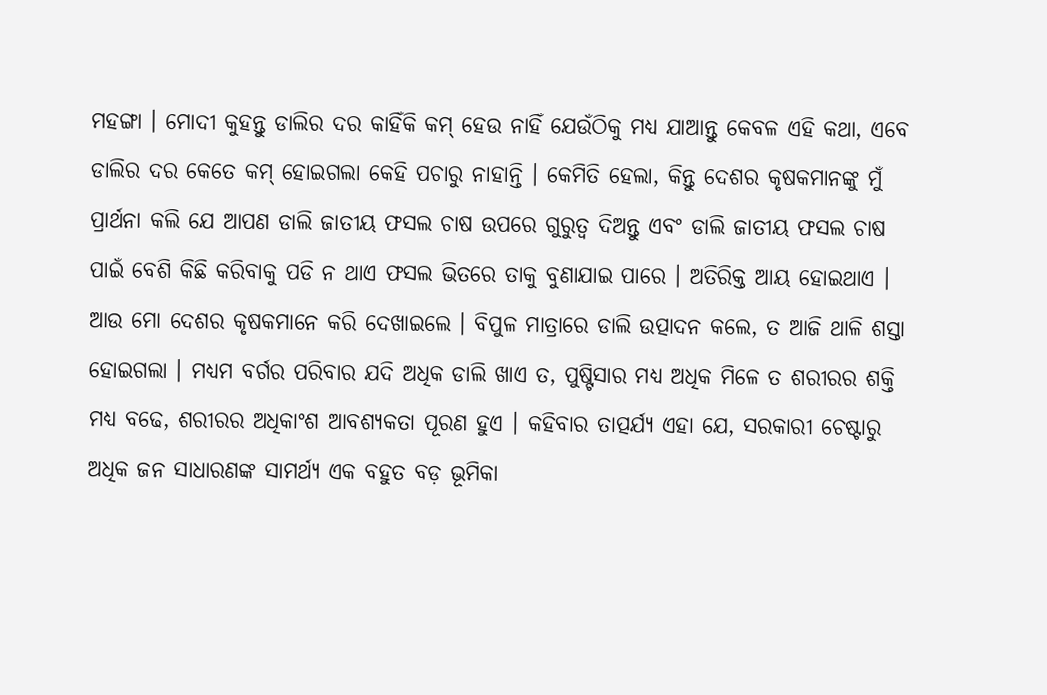ମହଙ୍ଗା । ମୋଦୀ କୁହନ୍ତୁ ଡାଲିର ଦର କାହିଁକି କମ୍ ହେଉ ନାହିଁ ଯେଉଁଠିକୁ ମଧ୍ୟ ଯାଆନ୍ତୁ କେବଳ ଏହି କଥା, ଏବେ ଡାଲିର ଦର କେତେ କମ୍ ହୋଇଗଲା କେହି ପଚାରୁ ନାହାନ୍ତି । କେମିତି ହେଲା, କିନ୍ତୁ ଦେଶର କୃଷକମାନଙ୍କୁ ମୁଁ ପ୍ରାର୍ଥନା କଲି ଯେ ଆପଣ ଡାଲି ଜାତୀୟ ଫସଲ ଚାଷ ଉପରେ ଗୁରୁତ୍ୱ ଦିଅନ୍ତୁ ଏବଂ ଡାଲି ଜାତୀୟ ଫସଲ ଚାଷ ପାଇଁ ବେଶି କିଛି କରିବାକୁ ପଡି ନ ଥାଏ ଫସଲ ଭିତରେ ତାକୁ ବୁଣାଯାଇ ପାରେ । ଅତିରିକ୍ତ ଆୟ ହୋଇଥାଏ । ଆଉ ମୋ ଦେଶର କୃଷକମାନେ କରି ଦେଖାଇଲେ । ବିପୁଳ ମାତ୍ରାରେ ଡାଲି ଉତ୍ପାଦନ କଲେ, ତ ଆଜି ଥାଳି ଶସ୍ତା ହୋଇଗଲା । ମଧ୍ୟମ ବର୍ଗର ପରିବାର ଯଦି ଅଧିକ ଡାଲି ଖାଏ ତ, ପୁଷ୍ଟିସାର ମଧ୍ୟ ଅଧିକ ମିଳେ ତ ଶରୀରର ଶକ୍ତି ମଧ୍ୟ ବଢେ, ଶରୀରର ଅଧିକାଂଶ ଆବଶ୍ୟକତା ପୂରଣ ହୁଏ । କହିବାର ତାତ୍ପର୍ଯ୍ୟ ଏହା ଯେ, ସରକାରୀ ଚେଷ୍ଟାରୁ ଅଧିକ ଜନ ସାଧାରଣଙ୍କ ସାମର୍ଥ୍ୟ ଏକ ବହୁତ ବଡ଼ ଭୂମିକା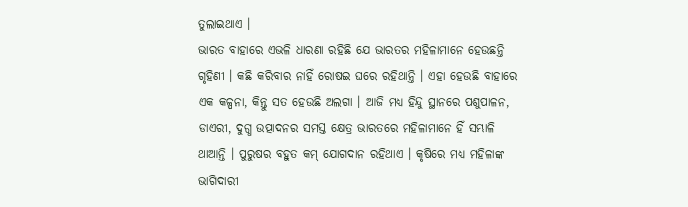ତୁଲାଇଥାଏ ।
ଭାରତ ବାହାରେ ଏଭଳି ଧାରଣା ରହିଛି ଯେ ଭାରତର ମହିଳାମାନେ ହେଉଛନ୍ତି ଗୃହିଣୀ । କଛି କରିବାର ନାହିଁ ରୋଷଇ ଘରେ ରହିଥାନ୍ତି । ଏହା ହେଉଛି ବାହାରେ ଏକ କଳ୍ପନା, କିନ୍ତୁ ସତ ହେଉଛି ଅଲଗା । ଆଜି ମଧ୍ୟ ହିନ୍ଦୁ ସ୍ଥାନରେ ପଶୁପାଳନ, ଡାଏରୀ, ଦୁଗ୍ଧ ଉତ୍ପାଦନର ସମସ୍ତ କ୍ଷେତ୍ର ଭାରତରେ ମହିଳାମାନେ ହିଁ ସମ୍ଭାଳି ଥାଆନ୍ତି । ପୁରୁଷର ବହୁତ କମ୍ ଯୋଗଦାନ ରହିଥାଏ । କୃଷିରେ ମଧ୍ୟ ମହିଳାଙ୍କ ଭାଗିଦାରୀ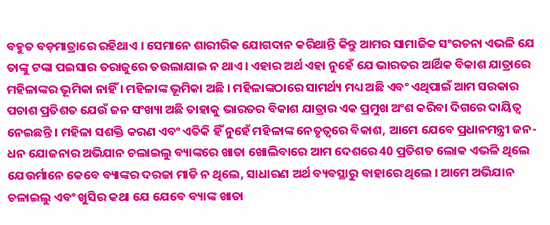ବହୁତ ବଡ଼ମାତ୍ରାରେ ରହିଥାଏ । ସେମାନେ ଶାରୀରିକ ଯୋଗଦାନ କରିଥାନ୍ତି କିନ୍ତୁ ଆମର ସାମାଜିକ ସଂରଚନା ଏଭଳି ଯେ ତାଙ୍କୁ ଟଙ୍କା ପଇସାର ତରାଜୁରେ ତଉଲାଯାଇ ନ ଥାଏ । ଏହାର ଅର୍ଥ ଏହା ନୁହେଁ ଯେ ଭାରତର ଆର୍ଥିକ ବିକାଶ ଯାତ୍ରାରେ ମହିଳାଙ୍କର ଭୂମିକା ନାହିଁ । ମହିଳାଙ୍କ ଭୂମିକା ଅଛି । ମହିଳାଙ୍କଠାରେ ସାମର୍ଥ୍ୟ ମଧ୍ୟ ଅଛି ଏବଂ ଏଥିପାଇଁ ଆମ ସରକାର ପଚାଶ ପ୍ରତିଶତ ଯେଉଁ ଜନ ସଂଖ୍ୟା ଅଛି ତାହାକୁ ଭାରତର ବିକାଶ ଯାତ୍ରାର ଏକ ପ୍ରମୁଖ ଅଂଶ କରିବା ଦିଗରେ ଦାୟିତ୍ୱ ନେଇଛନ୍ତି । ମହିଳା ସଶକ୍ତି କରଣ ଏବଂ ଏତିକି ହିଁ ନୁହେଁ ମହିଳାଙ୍କ ନେତୃତ୍ୱରେ ବିକାଶ, ଆମେ ଯେବେ ପ୍ରଧାନମନ୍ତ୍ରୀ ଜନ-ଧନ ଯୋଜନାର ଅଭିଯାନ ଚଲାଇଲୁ ବ୍ୟାଙ୍କରେ ଖାତା ଖୋଲିବାରେ ଆମ ଦେଶରେ 40 ପ୍ରତିଶତ ଲୋକ ଏଭଳି ଥିଲେ ଯେଉର୍ମାନେ କେବେ ବ୍ୟାଙ୍କର ଦରଜା ମାଡି ନ ଥିଲେ, ସାଧାରଣ ଅର୍ଥ ବ୍ୟବସ୍ଥାରୁ ବାହାରେ ଥିଲେ । ଆମେ ଅଭିଯାନ ଚଳାଇଲୁ ଏବଂ ଖୁସିର କଥା ଯେ ଯେବେ ବ୍ୟାଙ୍କ ଖାତା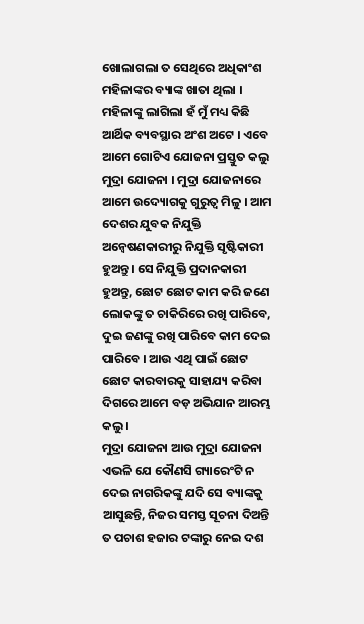ଖୋଲାଗଲା ତ ସେଥିରେ ଅଧିକାଂଶ ମହିଳାଙ୍କର ବ୍ୟାଙ୍କ ଖାତା ଥିଲା । ମହିଳାଙ୍କୁ ଲାଗିଲା ହଁ ମୁଁ ମଧ୍ୟ କିଛି ଆର୍ଥିକ ବ୍ୟବସ୍ଥାର ଅଂଶ ଅଟେ । ଏବେ ଆମେ ଗୋଟିଏ ଯୋଜନା ପ୍ରସ୍ତୁତ କଲୁ ମୁଦ୍ରା ଯୋଜନା । ମୁଦ୍ରା ଯୋଜନାରେ ଆମେ ଉଦ୍ୟୋଗକୁ ଗୁରୁତ୍ୱ ମିଳୁ । ଆମ ଦେଶର ଯୁବକ ନିଯୁକ୍ତି ଅନ୍ୱେଷଣକାରୀରୁ ନିଯୁକ୍ତି ସୃଷ୍ଟିକାରୀ ହୁଅନ୍ତୁ । ସେ ନିଯୁକ୍ତି ପ୍ରଦାନକାରୀ ହୁଅନ୍ତୁ, ଛୋଟ ଛୋଟ କାମ କରି ଜଣେ ଲୋକଙ୍କୁ ତ ଚାକିରିରେ ରଖି ପାରିବେ, ଦୁଇ ଜଣଙ୍କୁ ରଖି ପାରିବେ କାମ ଦେଇ ପାରିବେ । ଆଉ ଏଥି ପାଇଁ ଛୋଟ ଛୋଟ କାରବାରକୁ ସାହାଯ୍ୟ କରିବା ଦିଗରେ ଆମେ ବଡ଼ ଅଭିଯାନ ଆରମ୍ଭ କଲୁ ।
ମୁଦ୍ରା ଯୋଜନା ଆଉ ମୁଦ୍ରା ଯୋଜନା ଏଭଳି ଯେ କୌଣସି ଗ୍ୟାରେଂଟି ନ ଦେଇ ନାଗରିକଙ୍କୁ ଯଦି ସେ ବ୍ୟାଙ୍କକୁ ଆସୁଛନ୍ତି, ନିଜର ସମସ୍ତ ସୂଚନା ଦିଅନ୍ତି ତ ପଚାଶ ହଜାର ଟଙ୍କାରୁ ନେଇ ଦଶ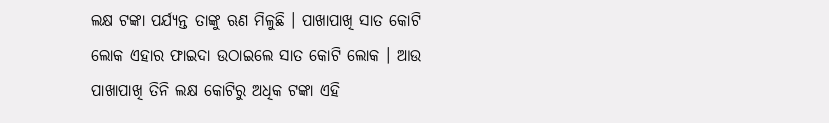ଲକ୍ଷ ଟଙ୍କା ପର୍ଯ୍ୟନ୍ତ ତାଙ୍କୁ ଋଣ ମିଳୁଛି । ପାଖାପାଖି ସାତ କୋଟି ଲୋକ ଏହାର ଫାଇଦା ଉଠାଇଲେ ସାତ କୋଟି ଲୋକ । ଆଉ ପାଖାପାଖି ତିନି ଲକ୍ଷ କୋଟିରୁ ଅଧିକ ଟଙ୍କା ଏହି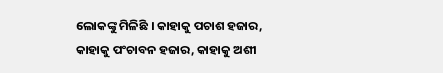ଲୋକଙ୍କୁ ମିଳିଛି । କାହାକୁ ପଚାଶ ହଜାର, କାହାକୁ ପଂଚାବନ ହଜାର, କାହାକୁ ଅଶୀ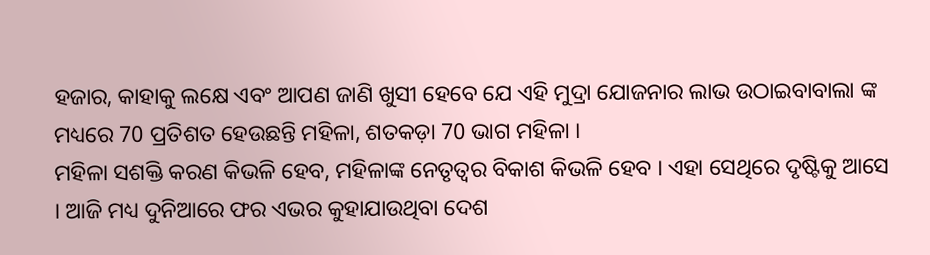ହଜାର, କାହାକୁ ଲକ୍ଷେ ଏବଂ ଆପଣ ଜାଣି ଖୁସୀ ହେବେ ଯେ ଏହି ମୁଦ୍ରା ଯୋଜନାର ଲାଭ ଉଠାଇବାବାଲା ଙ୍କ ମଧ୍ୟରେ 70 ପ୍ରତିଶତ ହେଉଛନ୍ତି ମହିଳା, ଶତକଡ଼ା 70 ଭାଗ ମହିଳା ।
ମହିଳା ସଶକ୍ତି କରଣ କିଭଳି ହେବ, ମହିଳାଙ୍କ ନେତୃତ୍ୱର ବିକାଶ କିଭଳି ହେବ । ଏହା ସେଥିରେ ଦୃଷ୍ଟିକୁ ଆସେ । ଆଜି ମଧ୍ୟ ଦୁନିଆରେ ଫର ଏଭର କୁହାଯାଉଥିବା ଦେଶ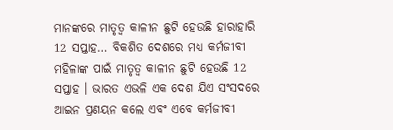ମାନଙ୍କରେ ମାତୃତ୍ୱ କାଳୀନ ଛୁଟି ହେଉଛି ହାରାହାରି 12 ସପ୍ତାହ… ବିକଶିତ ଦେଶରେ ମଧ୍ୟ କର୍ମଜୀବୀ ମହିଳାଙ୍କ ପାଇଁ ମାତୃତ୍ୱ କାଳୀନ ଛୁଟି ହେଉଛି 12 ସପ୍ତାହ । ଭାରତ ଏଭଳି ଏକ ଦେଶ ଯିଏ ସଂସଦରେ ଆଇନ ପ୍ରଣୟନ କଲେ ଏବଂ ଏବେ କର୍ମଜୀବୀ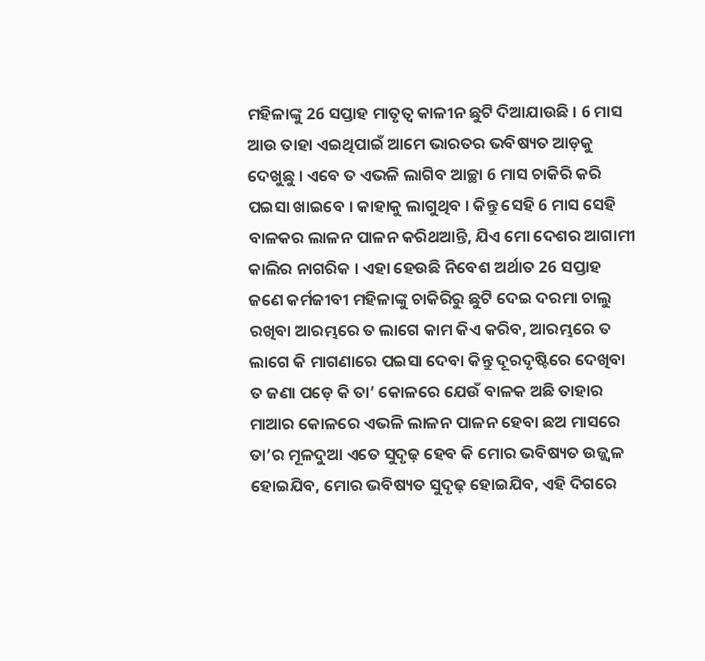ମହିଳାଙ୍କୁ 26 ସପ୍ତାହ ମାତୃତ୍ୱ କାଳୀନ ଛୁଟି ଦିଆଯାଉଛି । 6 ମାସ ଆଉ ତାହା ଏଇଥିପାଇଁ ଆମେ ଭାରତର ଭବିଷ୍ୟତ ଆଡ଼କୁ ଦେଖୁଛୁ । ଏବେ ତ ଏଭଳି ଲାଗିବ ଆଚ୍ଛା 6 ମାସ ଚାକିରି କରି ପଇସା ଖାଇବେ । କାହାକୁ ଲାଗୁଥିବ । କିନ୍ତୁ ସେହି 6 ମାସ ସେହି ବାଳକର ଲାଳନ ପାଳନ କରିଥଆନ୍ତି, ଯିଏ ମୋ ଦେଶର ଆଗାମୀ କାଲିର ନାଗରିକ । ଏହା ହେଉଛି ନିବେଶ ଅର୍ଥାତ 26 ସପ୍ତାହ ଜଣେ କର୍ମଜୀବୀ ମହିଳାଙ୍କୁ ଚାକିରିରୁ ଛୁଟି ଦେଇ ଦରମା ଚାଲୁ ରଖିବା ଆରମ୍ଭରେ ତ ଲାଗେ କାମ କିଏ କରିବ, ଆରମ୍ଭରେ ତ ଲାଗେ କି ମାଗଣାରେ ପଇସା ଦେବା କିନ୍ତୁ ଦୂରଦୃଷ୍ଟିରେ ଦେଖିବା ତ ଜଣା ପଡ଼େ କି ତା’ କୋଳରେ ଯେଉଁ ବାଳକ ଅଛି ତାହାର ମାଆର କୋଳରେ ଏଭଳି ଲାଳନ ପାଳନ ହେବା ଛଅ ମାସରେ ତା’ର ମୂଳଦୁଆ ଏତେ ସୁଦୃଢ଼ ହେବ କି ମୋର ଭବିଷ୍ୟତ ଉଜ୍ଜ୍ୱଳ ହୋଇଯିବ, ମୋର ଭବିଷ୍ୟତ ସୁଦୃଢ଼ ହୋଇଯିବ, ଏହି ଦିଗରେ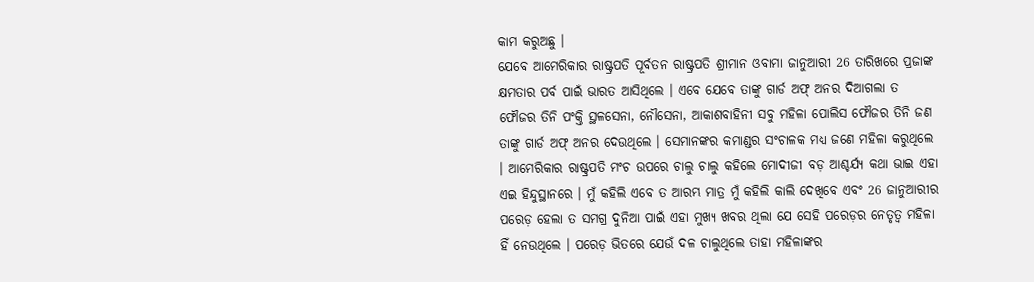କାମ କରୁଅଛୁ ।
ଯେବେ ଆମେରିକାର ରାଷ୍ଟ୍ରପତି ପୂର୍ବତନ ରାଷ୍ଟ୍ରପତି ଶ୍ରୀମାନ ଓବାମା ଜାନୁଆରୀ 26 ତାରିଖରେ ପ୍ରଜାଙ୍କ କ୍ଷମତାର ପର୍ବ ପାଇଁ ଭାରତ ଆସିଥିଲେ । ଏବେ ଯେବେ ତାଙ୍କୁ ଗାର୍ଡ ଅଫ୍ ଅନର ଦିଆଗଲା ତ ଫୌଜର ତିନି ପଂକ୍ତି ସ୍ଥଳସେନା, ନୌସେନା, ଆକାଶବାହିନୀ ସବୁ ମହିଳା ପୋଲିସ ଫୌଜର ତିନି ଜଣ ତାଙ୍କୁ ଗାର୍ଡ ଅଫ୍ ଅନର ଦେଉଥିଲେ । ସେମାନଙ୍କର କମାଣ୍ଡର ସଂଚାଳକ ମଧ୍ୟ ଜଣେ ମହିଳା କରୁଥିଲେ । ଆମେରିକାର ରାଷ୍ଟ୍ରପତି ମଂଚ ଉପରେ ଚାଲୁ ଚାଲୁ କହିଲେ ମୋଦୀଜୀ ବଡ଼ ଆଶ୍ଚର୍ଯ୍ୟ କଥା ଭାଇ ଏହା ଏଇ ହିନ୍ଦୁସ୍ଥାନରେ । ମୁଁ କହିଲି ଏବେ ତ ଆରମ୍ଭ ମାତ୍ର ମୁଁ କହିଲି କାଲି ଦେଖିବେ ଏବଂ 26 ଜାନୁଆରୀର ପରେଡ଼ ହେଲା ତ ସମଗ୍ର ଦୁନିଆ ପାଇଁ ଏହା ମୁଖ୍ୟ ଖବର ଥିଲା ଯେ ସେହି ପରେଡ଼ର ନେତୃତ୍ୱ ମହିଳା ହିଁ ନେଉଥିଲେ । ପରେଡ଼ ଭିତରେ ଯେଉଁ ଦଳ ଚାଲୁଥିଲେ ତାହା ମହିଳାଙ୍କର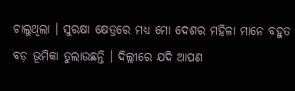ଚାଲୁଥିଲା । ସୁରକ୍ଷା କ୍ଷେତ୍ରରେ ମଧ୍ୟ ମୋ ଦେଶର ମହିଳା ମାନେ ବହୁତ ବଡ଼ ଭୂମିକା ତୁଲାଉଛନ୍ତି । ଦିଲ୍ଲୀରେ ଯଦି ଆପଣ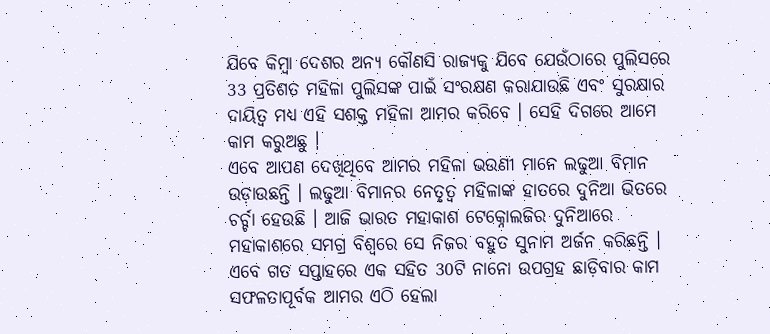ଯିବେ କିମ୍ବା ଦେଶର ଅନ୍ୟ କୌଣସି ରାଜ୍ୟକୁ ଯିବେ ଯେଉଁଠାରେ ପୁଲିସରେ 33 ପ୍ରତିଶତ ମହିଳା ପୁଲିସଙ୍କ ପାଇଁ ସଂରକ୍ଷଣ କରାଯାଉଛି ଏବଂ ସୁରକ୍ଷାର ଦାୟିତ୍ୱ ମଧ୍ୟ ଏହି ସଶକ୍ତ ମହିଳା ଆମର କରିବେ । ସେହି ଦିଗରେ ଆମେ କାମ କରୁଅଛୁ ।
ଏବେ ଆପଣ ଦେଖିଥିବେ ଆମର ମହିଳା ଭଉଣୀ ମାନେ ଲଢୁଆ ବିମାନ ଉଡ଼ାଉଛନ୍ତି । ଲଢୁଆ ବିମାନର ନେତୃତ୍ୱ ମହିଳାଙ୍କ ହାତରେ ଦୁନିଆ ଭିତରେ ଚର୍ଚ୍ଚା ହେଉଛି । ଆଜି ଭାରତ ମହାକାଶ ଟେକ୍ନୋଲଜିର ଦୁନିଆରେ ମହାକାଶରେ ସମଗ୍ର ବିଶ୍ୱରେ ସେ ନିଜର ବହୁତ ସୁନାମ ଅର୍ଜନ କରିଛନ୍ତି । ଏବେ ଗତ ସପ୍ତାହରେ ଏକ ସହିତ 30ଟି ନାନୋ ଉପଗ୍ରହ ଛାଡ଼ିବାର କାମ ସଫଳତାପୂର୍ବକ ଆମର ଏଠି ହେଲା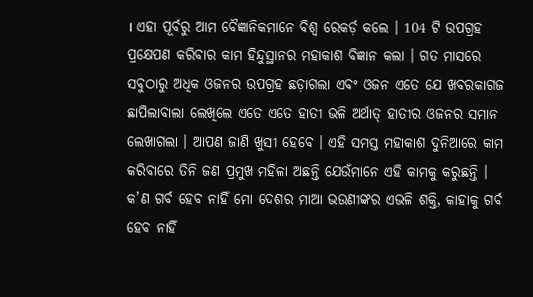। ଏହା ପୂର୍ବରୁ ଆମ ବୈଜ୍ଞାନିକମାନେ ବିଶ୍ୱ ରେକର୍ଡ଼ କଲେ । 104 ଟି ଉପଗ୍ରହ ପ୍ରକ୍ଷେପଣ କରିବାର କାମ ହିନ୍ଦୁସ୍ଥାନର ମହାକାଶ ବିଜ୍ଞାନ କଲା । ଗତ ମାସରେ ସବୁଠାରୁ ଅଧିକ ଓଜନର ଉପଗ୍ରହ ଛଡ଼ାଗଲା ଏବଂ ଓଜନ ଏତେ ଯେ ଖବରକାଗଜ ଛାପିଲାବାଲା ଲେଖିଲେ ଏତେ ଏତେ ହାତୀ ଭଳି ଅର୍ଥାତ୍ ହାତୀର ଓଜନର ସମାନ ଲେଖାଗଲା । ଆପଣ ଜାଣି ଖୁସୀ ହେବେ । ଏହି ସମସ୍ତ ମହାକାଶ ଦୁନିଆରେ କାମ କରିବାରେ ତିନି ଜଣ ପ୍ରମୁଖ ମହିଳା ଅଛନ୍ତି ଯେଉଁମାନେ ଏହି କାମକୁ କରୁଛନ୍ତି । କ’ଣ ଗର୍ବ ହେବ ନାହିଁ ମୋ ଦେଶର ମାଆ ଭଉଣୀଙ୍କର ଏଭଳି ଶକ୍ତି, କାହାକୁ ଗର୍ବ ହେବ ନାହିଁ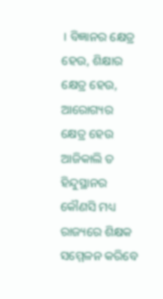। ବିଜ୍ଞାନର କ୍ଷେତ୍ର ହେଉ, ଶିକ୍ଷାର କ୍ଷେତ୍ର ହେଉ, ଆରୋଗ୍ୟର କ୍ଷେତ୍ର ହେଉ ଆଜିକାଲି ତ ହିନ୍ଦୁସ୍ଥାନର କୌଣସି ମଧ୍ୟ ରାଜ୍ୟରେ ଶିକ୍ଷକ ସମ୍ମେଳନ କରିବେ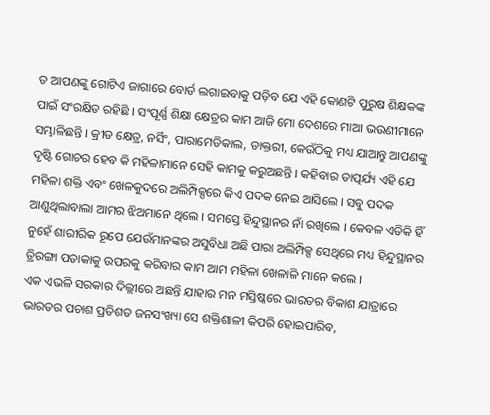ତ ଆପଣଙ୍କୁ ଗୋଟିଏ ଜାଗାରେ ବୋର୍ଡ ଲଗାଇବାକୁ ପଡ଼ିବ ଯେ ଏହି କୋଣଟି ପୁରୁଷ ଶିକ୍ଷକଙ୍କ ପାଇଁ ସଂରକ୍ଷିତ ରହିଛି । ସଂପୂର୍ଣ୍ଣ ଶିକ୍ଷା କ୍ଷେତ୍ରର କାମ ଆଜି ମୋ ଦେଶରେ ମାଆ ଭଉଣୀମାନେ ସମ୍ଭାଳିଛନ୍ତି । କ୍ରୀଡ କ୍ଷେତ୍ର, ନର୍ସିଂ, ପାରାମେଡିକାଲ, ଡାକ୍ତରୀ, କେଉଁଠିକୁ ମଧ୍ୟ ଯାଆନ୍ତୁ ଆପଣଙ୍କୁ ଦୃଷ୍ଟି ଗୋଚର ହେବ କି ମହିଳାମାନେ ସେହି କାମକୁ କରୁଅଛନ୍ତି । କହିବାର ତାତ୍ପର୍ଯ୍ୟ ଏହି ଯେ ମହିଳା ଶକ୍ତି ଏବଂ ଖେଳକୁଦରେ ଅଲିମ୍ପିକ୍ସରେ କିଏ ପଦକ ନେଇ ଆସିଲେ । ସବୁ ପଦକ ଆଣୁଥିଲାବାଲା ଆମର ଝିଅମାନେ ଥିଲେ । ସମସ୍ତେ ହିନ୍ଦୁସ୍ଥାନର ନାଁ ରଖିଲେ । କେବଳ ଏତିକି ହିଁ ନୁହେଁ ଶାରୀରିକ ରୂପେ ଯେଉଁମାନଙ୍କର ଅସୁବିଧା ଅଛି ପାରା ଅଲିମ୍ପିକ୍ସ ସେଥିରେ ମଧ୍ୟ ହିନ୍ଦୁସ୍ଥାନର ତ୍ରିରଙ୍ଗା ପତାକାକୁ ଉପରକୁ କରିବାର କାମ ଆମ ମହିଳା ଖେଳାଳି ମାନେ କଲେ ।
ଏକ ଏଭଳି ସରକାର ଦିଲ୍ଲୀରେ ଅଛନ୍ତି ଯାହାର ମନ ମସ୍ତିଷ୍କରେ ଭାରତର ବିକାଶ ଯାତ୍ରାରେ ଭାରତର ପଚାଶ ପ୍ରତିଶତ ଜନସଂଖ୍ୟା ସେ ଶକ୍ତିଶାଳୀ କିପରି ହୋଇପାରିବ,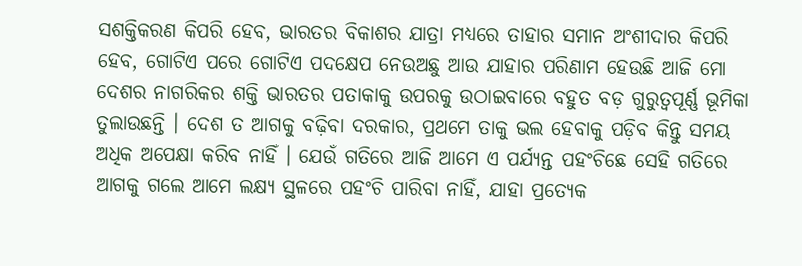ସଶକ୍ତିକରଣ କିପରି ହେବ, ଭାରତର ବିକାଶର ଯାତ୍ରା ମଧ୍ୟରେ ତାହାର ସମାନ ଅଂଶୀଦାର କିପରି ହେବ, ଗୋଟିଏ ପରେ ଗୋଟିଏ ପଦକ୍ଷେପ ନେଉଅଛୁ ଆଉ ଯାହାର ପରିଣାମ ହେଉଛି ଆଜି ମୋ ଦେଶର ନାଗରିକର ଶକ୍ତି ଭାରତର ପତାକାକୁ ଉପରକୁ ଉଠାଇବାରେ ବହୁତ ବଡ଼ ଗୁରୁତ୍ୱପୂର୍ଣ୍ଣ ଭୂମିକା ତୁଲାଉଛନ୍ତି । ଦେଶ ତ ଆଗକୁ ବଢ଼ିବା ଦରକାର, ପ୍ରଥମେ ତାକୁ ଭଲ ହେବାକୁ ପଡ଼ିବ କିନ୍ତୁ ସମୟ ଅଧିକ ଅପେକ୍ଷା କରିବ ନାହିଁ । ଯେଉଁ ଗତିରେ ଆଜି ଆମେ ଏ ପର୍ଯ୍ୟନ୍ତ ପହଂଚିଛେ ସେହି ଗତିରେ ଆଗକୁ ଗଲେ ଆମେ ଲକ୍ଷ୍ୟ ସ୍ଥଳରେ ପହଂଚି ପାରିବା ନାହିଁ, ଯାହା ପ୍ରତ୍ୟେକ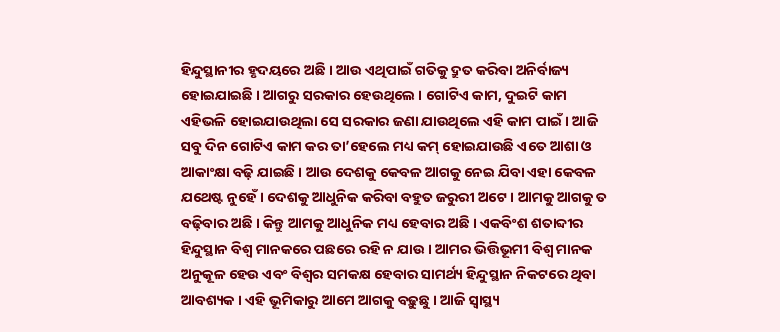ହିନ୍ଦୁସ୍ଥାନୀର ହୃଦୟରେ ଅଛି । ଆଉ ଏଥିପାଇଁ ଗତିକୁ ଦ୍ରୁତ କରିବା ଅନିର୍ବାଜ୍ୟ ହୋଇଯାଇଛି । ଆଗରୁ ସରକାର ହେଉଥିଲେ । ଗୋଟିଏ କାମ, ଦୁଇଟି କାମ ଏହିଭଳି ହୋଇଯାଉଥିଲା ସେ ସରକାର ଜଣା ଯାଉଥିଲେ ଏହି କାମ ପାଇଁ । ଆଜି ସବୁ ଦିନ ଗୋଟିଏ କାମ କର ତା’ହେଲେ ମଧ୍ୟ କମ୍ ହୋଇଯାଉଛି ଏତେ ଆଶା ଓ ଆକାଂକ୍ଷା ବଢ଼ି ଯାଇଛି । ଆଉ ଦେଶକୁ କେବଳ ଆଗକୁ ନେଇ ଯିବା ଏହା କେବଳ ଯଥେଷ୍ଟ ନୁହେଁ । ଦେଶକୁ ଆଧୁନିକ କରିବା ବହୁତ ଜରୁରୀ ଅଟେ । ଆମକୁ ଆଗକୁ ତ ବଢ଼ିବାର ଅଛି । କିନ୍ତୁ ଆମକୁ ଆଧୁନିକ ମଧ୍ୟ ହେବାର ଅଛି । ଏକବିଂଶ ଶତାବ୍ଦୀର ହିନ୍ଦୁସ୍ଥାନ ବିଶ୍ୱ ମାନକରେ ପଛରେ ରହି ନ ଯାଉ । ଆମର ଭିତ୍ତିଭୂମୀ ବିଶ୍ୱ ମାନକ ଅନୁକୂଳ ହେଉ ଏବଂ ବିଶ୍ୱର ସମକକ୍ଷ ହେବାର ସାମର୍ଥ୍ୟ ହିନ୍ଦୁସ୍ଥାନ ନିକଟରେ ଥିବା ଆବଶ୍ୟକ । ଏହି ଭୂମିକାରୁ ଆମେ ଆଗକୁ ବଢ଼ୁଛୁ । ଆଜି ସ୍ୱାସ୍ଥ୍ୟ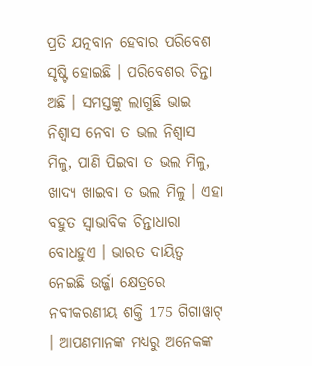ପ୍ରତି ଯତ୍ନବାନ ହେବାର ପରିବେଶ ସୃଷ୍ଟି ହୋଇଛି । ପରିବେଶର ଚିନ୍ତା ଅଛି । ସମସ୍ତଙ୍କୁ ଲାଗୁଛି ଭାଇ ନିଶ୍ୱାସ ନେବା ତ ଭଲ ନିଶ୍ୱାସ ମିଳୁ, ପାଣି ପିଇବା ତ ଭଲ ମିଳୁ, ଖାଦ୍ୟ ଖାଇବା ତ ଭଲ ମିଳୁ । ଏହା ବହୁତ ସ୍ୱାଭାବିକ ଚିନ୍ତାଧାରା ବୋଧହୁଏ । ଭାରତ ଦାୟିତ୍ୱ ନେଇଛି ଉର୍ଜ୍ଜା କ୍ଷେତ୍ରରେ ନବୀକରଣୀୟ ଶକ୍ତି 175 ଗିଗାୱାଟ୍ । ଆପଣମାନଙ୍କ ମଧ୍ୟରୁ ଅନେକଙ୍କ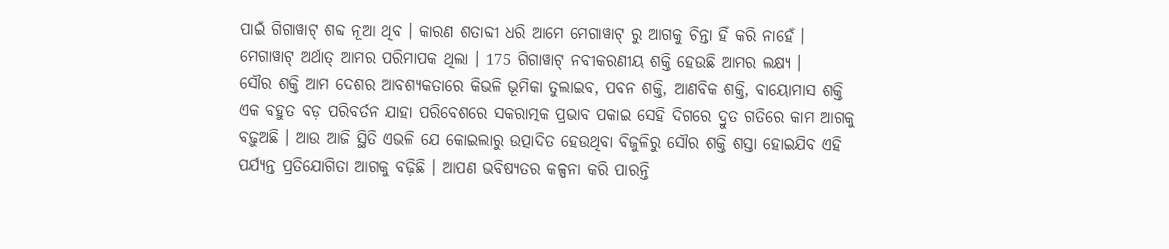ପାଇଁ ଗିଗାୱାଟ୍ ଶବ୍ଦ ନୂଆ ଥିବ । କାରଣ ଶତାବ୍ଦୀ ଧରି ଆମେ ମେଗାୱାଟ୍ ରୁ ଆଗକୁ ଚିନ୍ତା ହିଁ କରି ନାହେଁ । ମେଗାୱାଟ୍ ଅର୍ଥାତ୍ ଆମର ପରିମାପକ ଥିଲା । 175 ଗିଗାୱାଟ୍ ନବୀକରଣୀୟ ଶକ୍ତି ହେଉଛି ଆମର ଲକ୍ଷ୍ୟ ।
ସୌର ଶକ୍ତି ଆମ ଦେଶର ଆବଶ୍ୟକତାରେ କିଭଳି ଭୂମିକା ତୁଲାଇବ, ପବନ ଶକ୍ତି, ଆଣବିକ ଶକ୍ତି, ବାୟୋମାସ ଶକ୍ତି ଏକ ବହୁତ ବଡ଼ ପରିବର୍ତନ ଯାହା ପରିବେଶରେ ସକରାତ୍ମକ ପ୍ରଭାବ ପକାଇ ସେହି ଦିଗରେ ଦ୍ରୁତ ଗତିରେ କାମ ଆଗକୁ ବଢ଼ୁଅଛି । ଆଉ ଆଜି ସ୍ଥିତି ଏଭଳି ଯେ କୋଇଲାରୁ ଉତ୍ପାଦିତ ହେଉଥିବା ବିଜୁଳିରୁ ସୌର ଶକ୍ତି ଶସ୍ତା ହୋଇଯିବ ଏହି ପର୍ଯ୍ୟନ୍ତ ପ୍ରତିଯୋଗିତା ଆଗକୁ ବଢ଼ିଛି । ଆପଣ ଭବିଷ୍ୟତର କଳ୍ପନା କରି ପାରନ୍ତି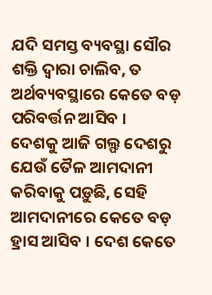ଯଦି ସମସ୍ତ ବ୍ୟବସ୍ଥା ସୌର ଶକ୍ତି ଦ୍ୱାରା ଚାଲିବ, ତ ଅର୍ଥବ୍ୟବସ୍ଥାରେ କେତେ ବଡ଼ ପରିବର୍ତ୍ତନ ଆସିବ ।
ଦେଶକୁ ଆଜି ଗଲ୍ଫ ଦେଶରୁ ଯେଉଁ ତୈଳ ଆମଦାନୀ କରିବାକୁ ପଡ଼ୁଛି, ସେହି ଆମଦାନୀରେ କେତେ ବଡ଼ ହ୍ରାସ ଆସିବ । ଦେଶ କେତେ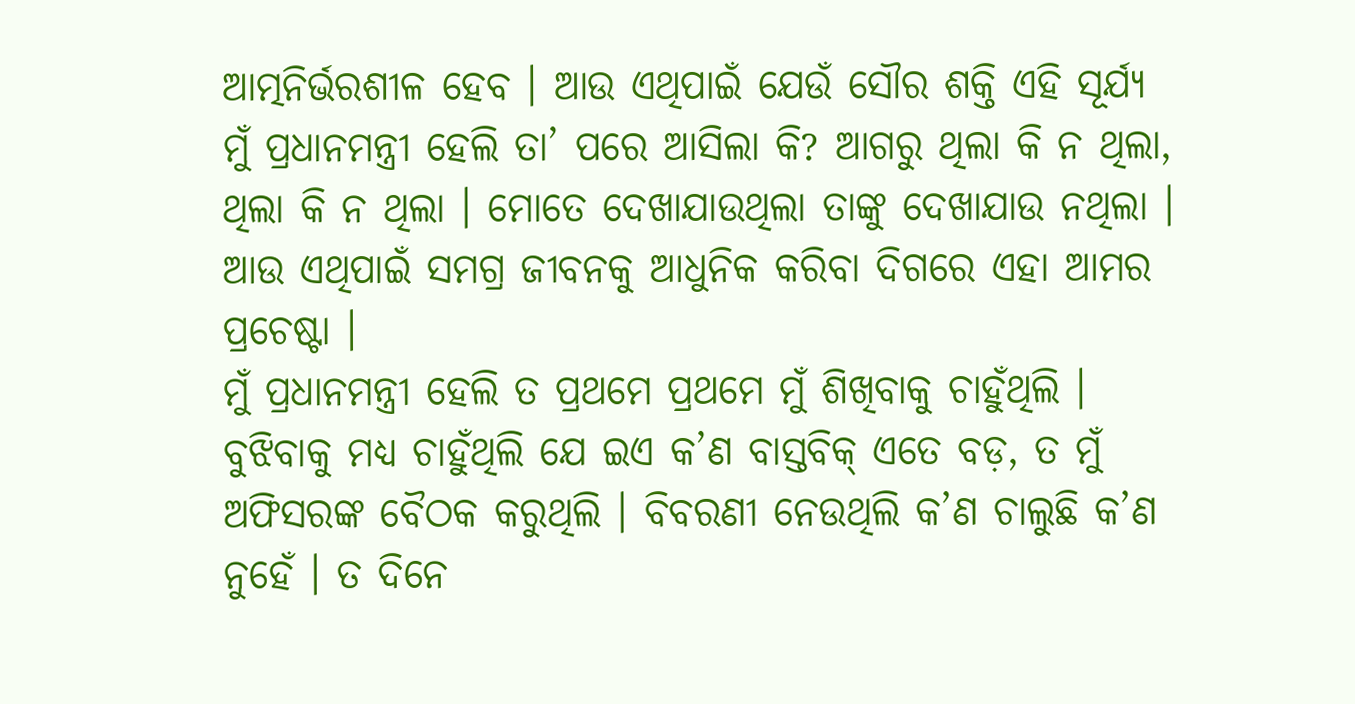ଆତ୍ମନିର୍ଭରଶୀଳ ହେବ । ଆଉ ଏଥିପାଇଁ ଯେଉଁ ସୌର ଶକ୍ତି ଏହି ସୂର୍ଯ୍ୟ ମୁଁ ପ୍ରଧାନମନ୍ତ୍ରୀ ହେଲି ତା’ ପରେ ଆସିଲା କି? ଆଗରୁ ଥିଲା କି ନ ଥିଲା, ଥିଲା କି ନ ଥିଲା । ମୋତେ ଦେଖାଯାଉଥିଲା ତାଙ୍କୁ ଦେଖାଯାଉ ନଥିଲା । ଆଉ ଏଥିପାଇଁ ସମଗ୍ର ଜୀବନକୁ ଆଧୁନିକ କରିବା ଦିଗରେ ଏହା ଆମର ପ୍ରଚେଷ୍ଟା ।
ମୁଁ ପ୍ରଧାନମନ୍ତ୍ରୀ ହେଲି ତ ପ୍ରଥମେ ପ୍ରଥମେ ମୁଁ ଶିଖିବାକୁ ଚାହୁଁଥିଲି । ବୁଝିବାକୁ ମଧ୍ୟ ଚାହୁଁଥିଲି ଯେ ଇଏ କ’ଣ ବାସ୍ତବିକ୍ ଏତେ ବଡ଼, ତ ମୁଁ ଅଫିସରଙ୍କ ବୈଠକ କରୁଥିଲି । ବିବରଣୀ ନେଉଥିଲି କ’ଣ ଚାଲୁଛି କ’ଣ ନୁହେଁ । ତ ଦିନେ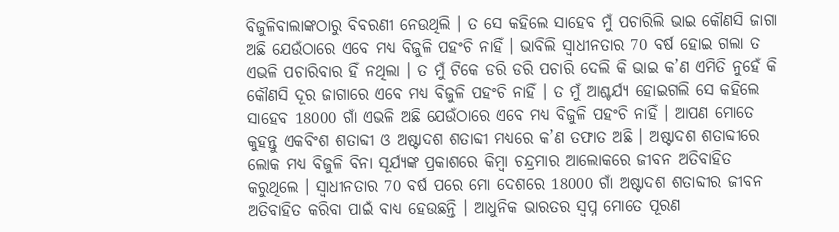ବିଜୁଳିବାଲାଙ୍କଠାରୁ ବିବରଣୀ ନେଉଥିଲି । ତ ସେ କହିଲେ ସାହେବ ମୁଁ ପଚାରିଲି ଭାଇ କୌଣସି ଜାଗା ଅଛି ଯେଉଁଠାରେ ଏବେ ମଧ୍ୟ ବିଜୁଳି ପହଂଚି ନାହିଁ । ଭାବିଲି ସ୍ୱାଧୀନତାର 70 ବର୍ଷ ହୋଇ ଗଲା ତ ଏଭଳି ପଚାରିବାର ହିଁ ନଥିଲା । ତ ମୁଁ ଟିକେ ଡରି ଡରି ପଚାରି ଦେଲି କି ଭାଇ କ’ଣ ଏମିତି ନୁହେଁ କି କୌଣସି ଦୂର ଜାଗାରେ ଏବେ ମଧ୍ୟ ବିଜୁଳି ପହଂଚି ନାହିଁ । ତ ମୁଁ ଆଶ୍ଚର୍ଯ୍ୟ ହୋଇଗଲି ସେ କହିଲେ ସାହେବ 18000 ଗାଁ ଏଭଳି ଅଛି ଯେଉଁଠାରେ ଏବେ ମଧ୍ୟ ବିଜୁଳି ପହଂଚି ନାହିଁ । ଆପଣ ମୋତେ କୁହନ୍ତୁ ଏକବିଂଶ ଶତାବ୍ଦୀ ଓ ଅଷ୍ଟାଦଶ ଶତାବ୍ଦୀ ମଧ୍ୟରେ କ’ଣ ତଫାତ ଅଛି । ଅଷ୍ଟାଦଶ ଶତାବ୍ଦୀରେ ଲୋକ ମଧ୍ୟ ବିଜୁଳି ବିନା ସୂର୍ଯ୍ୟଙ୍କ ପ୍ରକାଶରେ କିମ୍ବା ଚନ୍ଦ୍ରମାର ଆଲୋକରେ ଜୀବନ ଅତିବାହିତ କରୁଥିଲେ । ସ୍ୱାଧୀନତାର 70 ବର୍ଷ ପରେ ମୋ ଦେଶରେ 18000 ଗାଁ ଅଷ୍ଟାଦଶ ଶତାବ୍ଦୀର ଜୀବନ ଅତିବାହିତ କରିବା ପାଇଁ ବାଧ୍ୟ ହେଉଛନ୍ତି । ଆଧୁନିକ ଭାରତର ସ୍ୱପ୍ନ ମୋତେ ପୂରଣ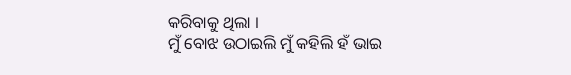କରିବାକୁ ଥିଲା ।
ମୁଁ ବୋଝ ଉଠାଇଲି ମୁଁ କହିଲି ହଁ ଭାଇ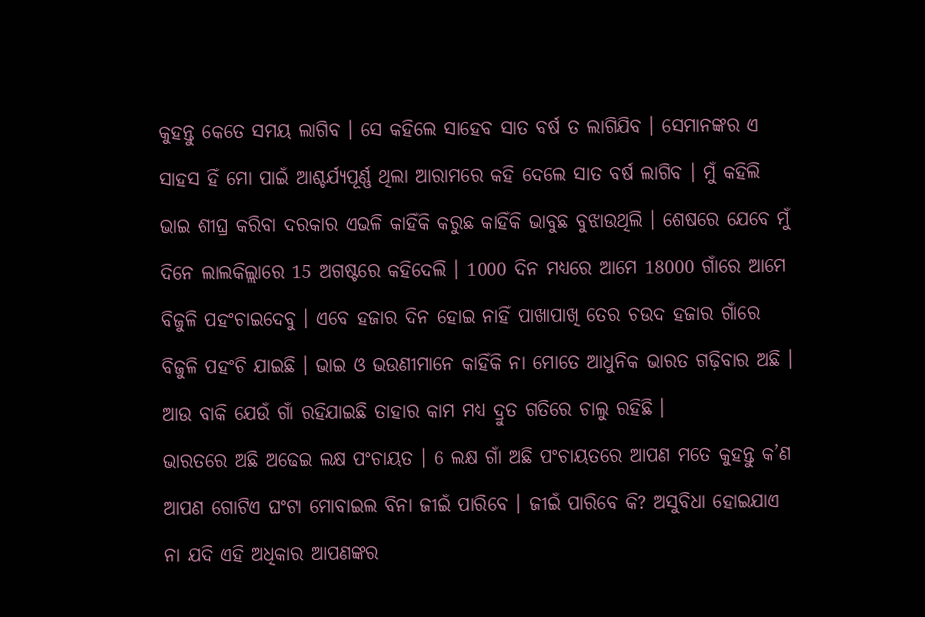କୁହନ୍ତୁ କେତେ ସମୟ ଲାଗିବ । ସେ କହିଲେ ସାହେବ ସାତ ବର୍ଷ ତ ଲାଗିଯିବ । ସେମାନଙ୍କର ଏ ସାହସ ହିଁ ମୋ ପାଇଁ ଆଶ୍ଚର୍ଯ୍ୟପୂର୍ଣ୍ଣ ଥିଲା ଆରାମରେ କହି ଦେଲେ ସାତ ବର୍ଷ ଲାଗିବ । ମୁଁ କହିଲି ଭାଇ ଶୀଘ୍ର କରିବା ଦରକାର ଏଭଳି କାହିଁକି କରୁଛ କାହିଁକି ଭାବୁଛ ବୁଝାଉଥିଲି । ଶେଷରେ ଯେବେ ମୁଁ ଦିନେ ଲାଲକିଲ୍ଲାରେ 15 ଅଗଷ୍ଟରେ କହିଦେଲି । 1000 ଦିନ ମଧ୍ୟରେ ଆମେ 18000 ଗାଁରେ ଆମେ ବିଜୁଳି ପହଂଚାଇଦେବୁ । ଏବେ ହଜାର ଦିନ ହୋଇ ନାହିଁ ପାଖାପାଖି ତେର ଚଉଦ ହଜାର ଗାଁରେ ବିଜୁଳି ପହଂଚି ଯାଇଛି । ଭାଇ ଓ ଭଉଣୀମାନେ କାହିଁକି ନା ମୋତେ ଆଧୁନିକ ଭାରତ ଗଢ଼ିବାର ଅଛି । ଆଉ ବାକି ଯେଉଁ ଗାଁ ରହିଯାଇଛି ତାହାର କାମ ମଧ୍ୟ ଦ୍ରୁତ ଗତିରେ ଚାଲୁ ରହିଛି ।
ଭାରତରେ ଅଛି ଅଢେଇ ଲକ୍ଷ ପଂଚାୟତ । 6 ଲକ୍ଷ ଗାଁ ଅଛି ପଂଚାୟତରେ ଆପଣ ମତେ କୁହନ୍ତୁ କ’ଣ ଆପଣ ଗୋଟିଏ ଘଂଟା ମୋବାଇଲ ବିନା ଜୀଇଁ ପାରିବେ । ଜୀଇଁ ପାରିବେ କି? ଅସୁବିଧା ହୋଇଯାଏ ନା ଯଦି ଏହି ଅଧିକାର ଆପଣଙ୍କର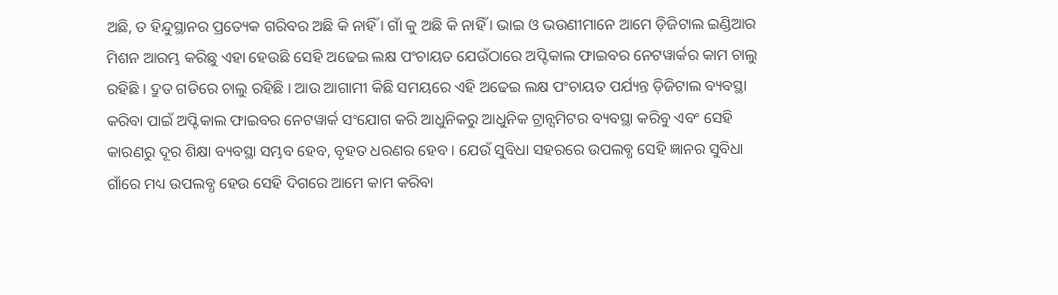ଅଛି, ତ ହିନ୍ଦୁସ୍ଥାନର ପ୍ରତ୍ୟେକ ଗରିବର ଅଛି କି ନାହିଁ । ଗାଁ କୁ ଅଛି କି ନାହିଁ । ଭାଇ ଓ ଭଉଣୀମାନେ ଆମେ ଡ଼ିଜିଟାଲ ଇଣ୍ଡିଆର ମିଶନ ଆରମ୍ଭ କରିଛୁ ଏହା ହେଉଛି ସେହି ଅଢେଇ ଲକ୍ଷ ପଂଚାୟତ ଯେଉଁଠାରେ ଅପ୍ଟିକାଲ ଫାଇବର ନେଟୱାର୍କର କାମ ଚାଲୁ ରହିଛି । ଦ୍ରୁତ ଗତିରେ ଚାଲୁ ରହିଛି । ଆଉ ଆଗାମୀ କିଛି ସମୟରେ ଏହି ଅଢେଇ ଲକ୍ଷ ପଂଚାୟତ ପର୍ଯ୍ୟନ୍ତ ଡ଼ିଜିଟାଲ ବ୍ୟବସ୍ଥା କରିବା ପାଇଁ ଅପ୍ଟିକାଲ ଫାଇବର ନେଟୱାର୍କ ସଂଯୋଗ କରି ଆଧୁନିକରୁ ଆଧୁନିକ ଟ୍ରାନ୍ସମିଟର ବ୍ୟବସ୍ଥା କରିବୁ ଏବଂ ସେହି କାରଣରୁ ଦୂର ଶିକ୍ଷା ବ୍ୟବସ୍ଥା ସମ୍ଭବ ହେବ, ବୃହତ ଧରଣର ହେବ । ଯେଉଁ ସୁବିଧା ସହରରେ ଉପଲବ୍ଧ ସେହି ଜ୍ଞାନର ସୁବିଧା ଗାଁରେ ମଧ୍ୟ ଉପଲବ୍ଧ ହେଉ ସେହି ଦିଗରେ ଆମେ କାମ କରିବା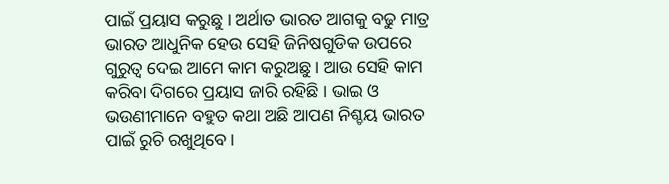ପାଇଁ ପ୍ରୟାସ କରୁଛୁ । ଅର୍ଥାତ ଭାରତ ଆଗକୁ ବଢୁ ମାତ୍ର ଭାରତ ଆଧୁନିକ ହେଉ ସେହି ଜିନିଷଗୁଡିକ ଉପରେ ଗୁରୁତ୍ୱ ଦେଇ ଆମେ କାମ କରୁଅଛୁ । ଆଉ ସେହି କାମ କରିବା ଦିଗରେ ପ୍ରୟାସ ଜାରି ରହିଛି । ଭାଇ ଓ ଭଉଣୀମାନେ ବହୁତ କଥା ଅଛି ଆପଣ ନିଶ୍ଚୟ ଭାରତ ପାଇଁ ରୁଚି ରଖୁଥିବେ ।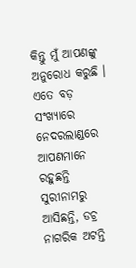କିନ୍ତୁ ମୁଁ ଆପଣଙ୍କୁ ଅନୁରୋଧ କରୁଛି । ଏତେ ବଡ଼ ସଂଖ୍ୟାରେ ନେଦରଲାଣ୍ଡରେ ଆପଣମାନେ ରହୁଛନ୍ତି ସୁରୀନାମରୁ ଆସିଛନ୍ତି, ଡଚ୍ର ନାଗରିକ ଅଟନ୍ତି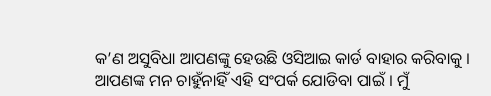କ’ଣ ଅସୁବିଧା ଆପଣଙ୍କୁ ହେଉଛି ଓସିଆଇ କାର୍ଡ ବାହାର କରିବାକୁ । ଆପଣଙ୍କ ମନ ଚାହୁଁନାହିଁ ଏହି ସଂପର୍କ ଯୋଡିବା ପାଇଁ । ମୁଁ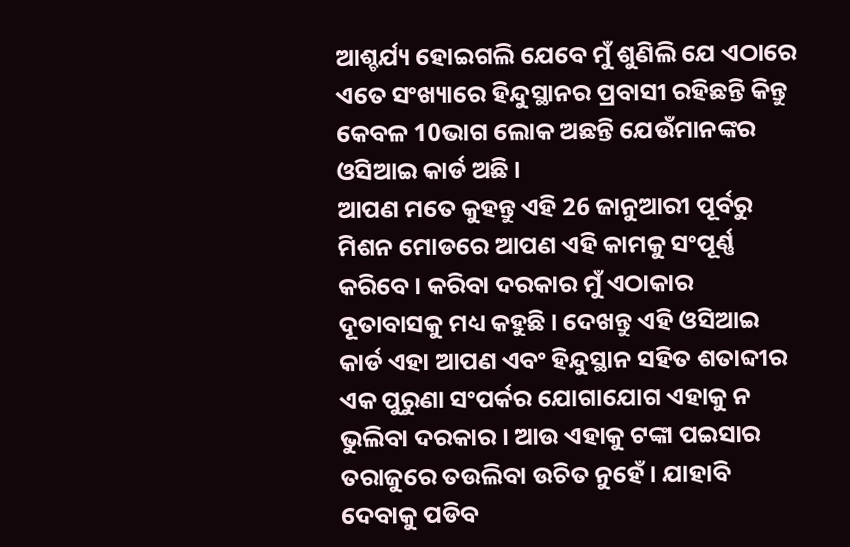ଆଶ୍ଚର୍ଯ୍ୟ ହୋଇଗଲି ଯେବେ ମୁଁ ଶୁଣିଲି ଯେ ଏଠାରେ ଏତେ ସଂଖ୍ୟାରେ ହିନ୍ଦୁସ୍ଥାନର ପ୍ରବାସୀ ରହିଛନ୍ତି କିନ୍ତୁ କେବଳ 10ଭାଗ ଲୋକ ଅଛନ୍ତି ଯେଉଁମାନଙ୍କର ଓସିଆଇ କାର୍ଡ ଅଛି ।
ଆପଣ ମତେ କୁହନ୍ତୁ ଏହି 26 ଜାନୁଆରୀ ପୂର୍ବରୁ ମିଶନ ମୋଡରେ ଆପଣ ଏହି କାମକୁ ସଂପୂର୍ଣ୍ଣ କରିବେ । କରିବା ଦରକାର ମୁଁ ଏଠାକାର ଦୂତାବାସକୁ ମଧ୍ୟ କହୁଛି । ଦେଖନ୍ତୁ ଏହି ଓସିଆଇ କାର୍ଡ ଏହା ଆପଣ ଏବଂ ହିନ୍ଦୁସ୍ଥାନ ସହିତ ଶତାବ୍ଦୀର ଏକ ପୁରୁଣା ସଂପର୍କର ଯୋଗାଯୋଗ ଏହାକୁ ନ ଭୁଲିବା ଦରକାର । ଆଉ ଏହାକୁ ଟଙ୍କା ପଇସାର ତରାଜୁରେ ତଉଲିବା ଉଚିତ ନୁହେଁ । ଯାହାବି ଦେବାକୁ ପଡିବ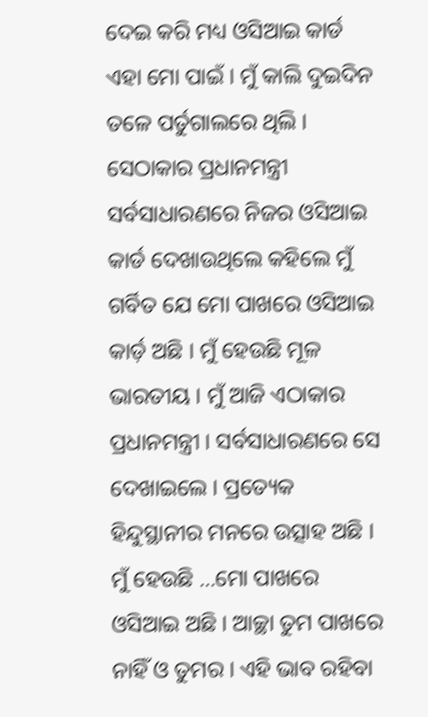ଦେଇ କରି ମଧ୍ୟ ଓସିଆଇ କାର୍ଡ ଏହା ମୋ ପାଇଁ । ମୁଁ କାଲି ଦୁଇଦିନ ତଳେ ପର୍ତୁଗାଲରେ ଥିଲି । ସେଠାକାର ପ୍ରଧାନମନ୍ତ୍ରୀ ସର୍ବସାଧାରଣରେ ନିଜର ଓସିଆଇ କାର୍ଡ ଦେଖାଉଥିଲେ କହିଲେ ମୁଁ ଗର୍ବିତ ଯେ ମୋ ପାଖରେ ଓସିଆଇ କାର୍ଡ଼ ଅଛି । ମୁଁ ହେଉଛି ମୂଳ ଭାରତୀୟ । ମୁଁ ଆଜି ଏଠାକାର ପ୍ରଧାନମନ୍ତ୍ରୀ । ସର୍ବସାଧାରଣରେ ସେ ଦେଖାଇଲେ । ପ୍ରତ୍ୟେକ ହିନ୍ଦୁସ୍ଥାନୀର ମନରେ ଉତ୍ସାହ ଅଛି । ମୁଁ ହେଉଛି …ମୋ ପାଖରେ ଓସିଆଇ ଅଛି । ଆଚ୍ଛା ତୁମ ପାଖରେ ନାହିଁ ଓ ତୁମର । ଏହି ଭାବ ରହିବା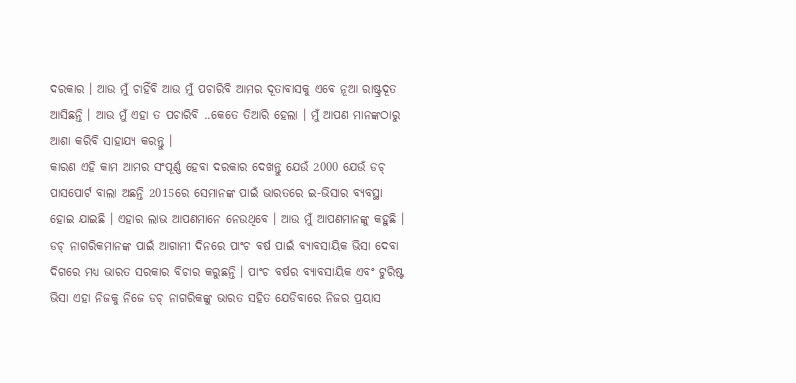ଦରକାର । ଆଉ ମୁଁ ଚାହିଁବି ଆଉ ମୁଁ ପଚାରିବି ଆମର ଦୂତାବାସକୁ ଏବେ ନୂଆ ରାଷ୍ଟ୍ରଦୂତ ଆସିଛନ୍ତି । ଆଉ ମୁଁ ଏହା ତ ପଚାରିବି ..କେତେ ତିଆରି ହେଲା । ମୁଁ ଆପଣ ମାନଙ୍କଠାରୁ ଆଶା କରିବି ସାହାଯ୍ୟ କରନ୍ତୁ ।
କାରଣ ଏହି କାମ ଆମର ସଂପୂର୍ଣ୍ଣ ହେବା ଦରକାର ଦେଖନ୍ତୁ ଯେଉଁ 2000 ଯେଉଁ ଡଚ୍ ପାସପୋର୍ଟ ବାଲା ଅଛନ୍ତି 2015ରେ ସେମାନଙ୍କ ପାଇଁ ଭାରତରେ ଇ-ଭିସାର ବ୍ୟବସ୍ଥା ହୋଇ ଯାଇଛି । ଏହାର ଲାଭ ଆପଣମାନେ ନେଉଥିବେ । ଆଉ ମୁଁ ଆପଣମାନଙ୍କୁ କହୁଛି । ଡଚ୍ ନାଗରିକମାନଙ୍କ ପାଇଁ ଆଗାମୀ ଦିନରେ ପାଂଚ ବର୍ଷ ପାଇଁ ବ୍ୟାବସାୟିକ ଭିସା ଦେବା ଦିଗରେ ମଧ୍ୟ ଭାରତ ସରକାର ବିଚାର କରୁଛନ୍ତି । ପାଂଚ ବର୍ଷର ବ୍ୟାବସାୟିକ ଏବଂ ଟୁରିଷ୍ଟ ଭିସା ଏହା ନିଜକୁ ନିଜେ ଡଚ୍ ନାଗରିକଙ୍କୁ ଭାରତ ସହିତ ଯେଡିବାରେ ନିଜର ପ୍ରୟାସ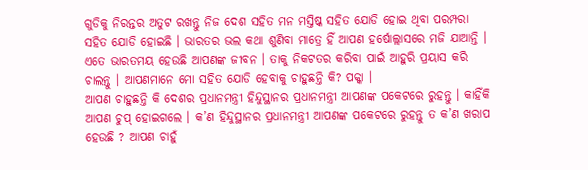ଗୁଡିକୁ ନିରନ୍ତର ଅତୁଟ ରଖନ୍ତୁ ନିଜ ଦେଶ ସହିତ ମନ ମସ୍ତିଷ୍କ ସହିତ ଯୋଡି ହୋଇ ଥିବା ପରମ୍ପରା ସହିତ ଯୋଡି ହୋଇଛି । ଭାରତର ଭଲ କଥା ଶୁଣିବା ମାତ୍ରେ ହିଁ ଆପଣ ହର୍ଷୋଲ୍ଲାସରେ ମଜି ଯାଆନ୍ତି । ଏତେ ଭାରତମୟ ହେଉଛି ଆପଣଙ୍କ ଜୀବନ । ତାକୁ ନିକଟତର କରିବା ପାଇଁ ଆହୁରି ପ୍ରୟାସ କରି ଚାଲନ୍ତୁ । ଆପଣମାନେ ମୋ ସହିତ ଯୋଡି ହେବାକୁ ଚାହୁଛନ୍ତି କି? ପକ୍କା ।
ଆପଣ ଚାହୁଛନ୍ତି କି ଦେଶର ପ୍ରଧାନମନ୍ତ୍ରୀ ହିନ୍ଦୁସ୍ଥାନର ପ୍ରଧାନମନ୍ତ୍ରୀ ଆପଣଙ୍କ ପକେଟରେ ରୁହନ୍ତୁ । କାହିଁକି ଆପଣ ଚୁପ୍ ହୋଇଗଲେ । କ’ଣ ହିନ୍ଦୁସ୍ଥାନର ପ୍ରଧାନମନ୍ତ୍ରୀ ଆପଣଙ୍କ ପକେଟରେ ରୁହନ୍ତୁ ତ କ’ଣ ଖରାପ ହେଉଛି ? ଆପଣ ଚାହୁଁ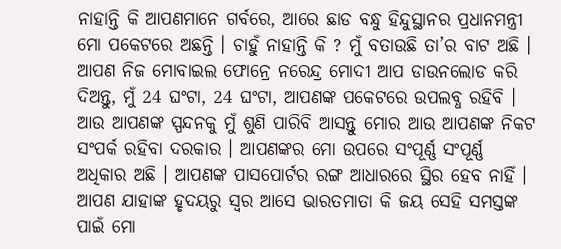ନାହାନ୍ତି କି ଆପଣମାନେ ଗର୍ବରେ, ଆରେ ଛାଡ ବନ୍ଧୁ ହିନ୍ଦୁସ୍ଥାନର ପ୍ରଧାନମନ୍ତ୍ରୀ ମୋ ପକେଟରେ ଅଛନ୍ତି । ଚାହୁଁ ନାହାନ୍ତି କି ? ମୁଁ ବତାଉଛି ତା’ର ବାଟ ଅଛି । ଆପଣ ନିଜ ମୋବାଇଲ ଫୋନ୍ରେ ନରେନ୍ଦ୍ର ମୋଦୀ ଆପ ଡାଉନଲୋଡ କରି ଦିଅନ୍ତୁ, ମୁଁ 24 ଘଂଟା, 24 ଘଂଟା, ଆପଣଙ୍କ ପକେଟରେ ଉପଲବ୍ଧ ରହିବି । ଆଉ ଆପଣଙ୍କ ସ୍ପନ୍ଦନକୁ ମୁଁ ଶୁଣି ପାରିବି ଆସନ୍ତୁ ମୋର ଆଉ ଆପଣଙ୍କ ନିକଟ ସଂପର୍କ ରହିବା ଦରକାର । ଆପଣଙ୍କର ମୋ ଉପରେ ସଂପୂର୍ଣ୍ଣ ସଂପୂର୍ଣ୍ଣ ଅଧିକାର ଅଛି । ଆପଣଙ୍କ ପାସପୋର୍ଟର ରଙ୍ଗ ଆଧାରରେ ସ୍ଥିର ହେବ ନାହିଁ । ଆପଣ ଯାହାଙ୍କ ହୃଦୟରୁ ସ୍ୱର ଆସେ ଭାରତମାତା କି ଜୟ ସେହି ସମସ୍ତଙ୍କ ପାଇଁ ମୋ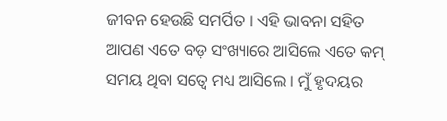ଜୀବନ ହେଉଛି ସମର୍ପିତ । ଏହି ଭାବନା ସହିତ ଆପଣ ଏତେ ବଡ଼ ସଂଖ୍ୟାରେ ଆସିଲେ ଏତେ କମ୍ ସମୟ ଥିବା ସତ୍ୱେ ମଧ୍ୟ ଆସିଲେ । ମୁଁ ହୃଦୟର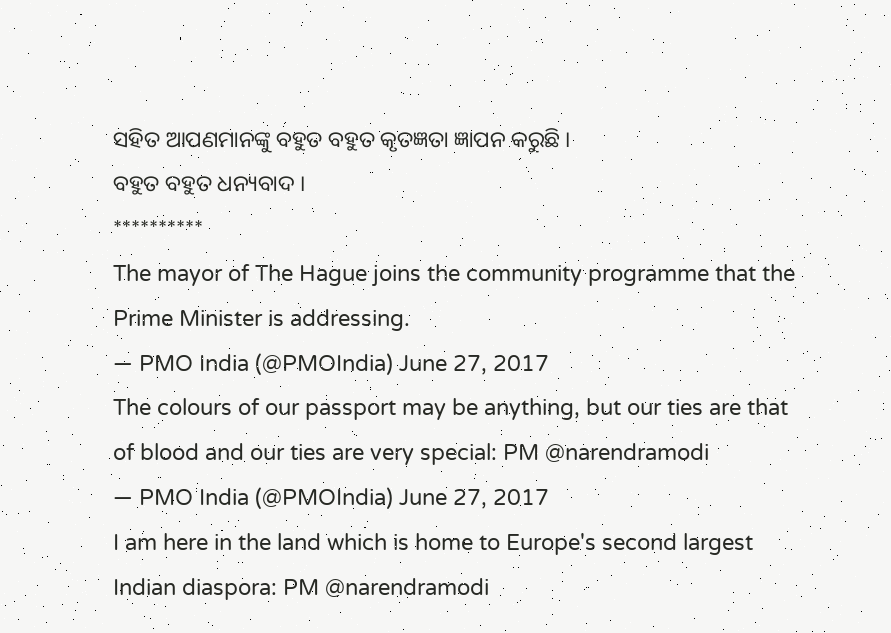ସହିତ ଆପଣମାନଙ୍କୁ ବହୁତ ବହୁତ କୃତଜ୍ଞତା ଜ୍ଞାପନ କରୁଛି ।
ବହୁତ ବହୁତ ଧନ୍ୟବାଦ ।
**********
The mayor of The Hague joins the community programme that the Prime Minister is addressing.
— PMO India (@PMOIndia) June 27, 2017
The colours of our passport may be anything, but our ties are that of blood and our ties are very special: PM @narendramodi
— PMO India (@PMOIndia) June 27, 2017
I am here in the land which is home to Europe's second largest Indian diaspora: PM @narendramodi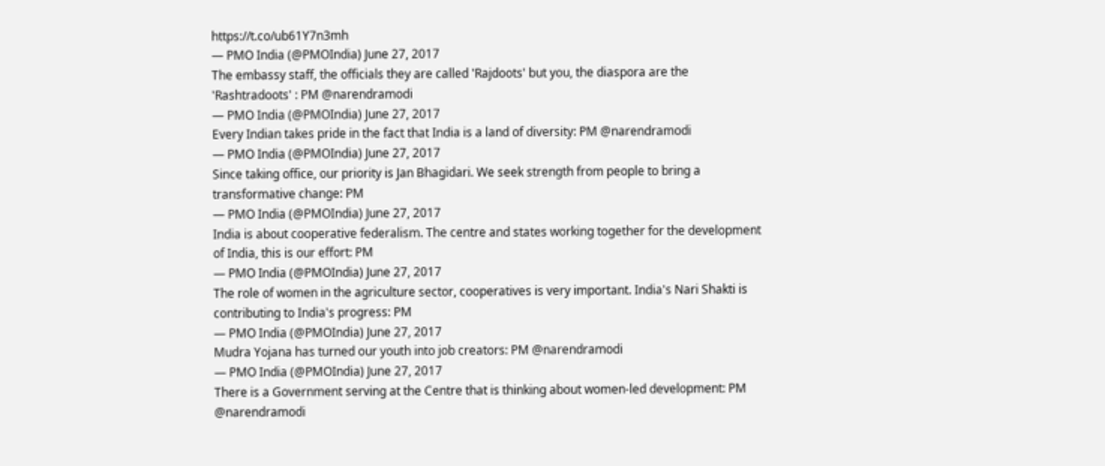https://t.co/ub61Y7n3mh
— PMO India (@PMOIndia) June 27, 2017
The embassy staff, the officials they are called 'Rajdoots' but you, the diaspora are the 'Rashtradoots' : PM @narendramodi
— PMO India (@PMOIndia) June 27, 2017
Every Indian takes pride in the fact that India is a land of diversity: PM @narendramodi
— PMO India (@PMOIndia) June 27, 2017
Since taking office, our priority is Jan Bhagidari. We seek strength from people to bring a transformative change: PM
— PMO India (@PMOIndia) June 27, 2017
India is about cooperative federalism. The centre and states working together for the development of India, this is our effort: PM
— PMO India (@PMOIndia) June 27, 2017
The role of women in the agriculture sector, cooperatives is very important. India's Nari Shakti is contributing to India's progress: PM
— PMO India (@PMOIndia) June 27, 2017
Mudra Yojana has turned our youth into job creators: PM @narendramodi
— PMO India (@PMOIndia) June 27, 2017
There is a Government serving at the Centre that is thinking about women-led development: PM @narendramodi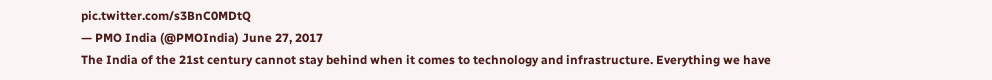pic.twitter.com/s3BnC0MDtQ
— PMO India (@PMOIndia) June 27, 2017
The India of the 21st century cannot stay behind when it comes to technology and infrastructure. Everything we have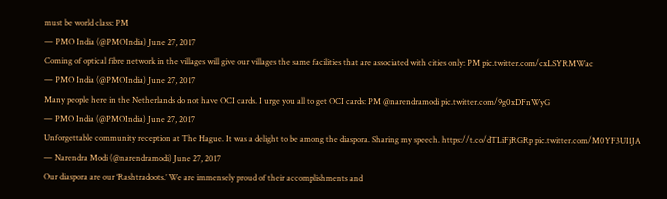must be world class: PM
— PMO India (@PMOIndia) June 27, 2017
Coming of optical fibre network in the villages will give our villages the same facilities that are associated with cities only: PM pic.twitter.com/cxLSYRMWac
— PMO India (@PMOIndia) June 27, 2017
Many people here in the Netherlands do not have OCI cards. I urge you all to get OCI cards: PM @narendramodi pic.twitter.com/9g0xDFnWyG
— PMO India (@PMOIndia) June 27, 2017
Unforgettable community reception at The Hague. It was a delight to be among the diaspora. Sharing my speech. https://t.co/dTLiFjRGRp pic.twitter.com/M0YF3UI1JA
— Narendra Modi (@narendramodi) June 27, 2017
Our diaspora are our ‘Rashtradoots.’ We are immensely proud of their accomplishments and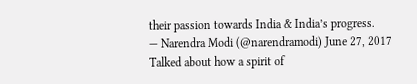their passion towards India & India’s progress.
— Narendra Modi (@narendramodi) June 27, 2017
Talked about how a spirit of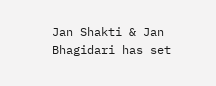Jan Shakti & Jan Bhagidari has set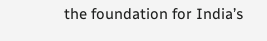the foundation for India’s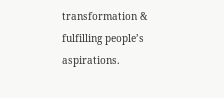transformation & fulfilling people’s aspirations.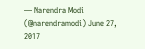— Narendra Modi (@narendramodi) June 27, 2017